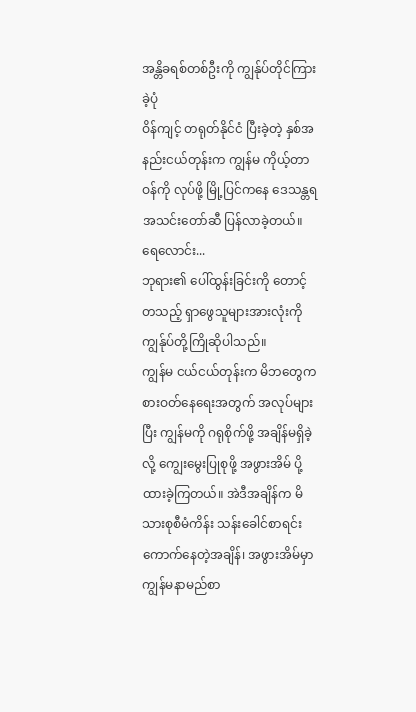အန္တိခရစ်တစ်ဦးကို ကျွန်ုပ်တိုင်ကြားခဲ့ပုံ
ဝိန်ကျင့် တရုတ်နိုင်ငံ ပြီးခဲ့တဲ့ နှစ်အနည်းငယ်တုန်းက ကျွန်မ ကိုယ့်တာဝန်ကို လုပ်ဖို့ မြို့ပြင်ကနေ ဒေသန္တရအသင်းတော်ဆီ ပြန်လာခဲ့တယ်။ ရေလောင်း...
ဘုရား၏ ပေါ်ထွန်းခြင်းကို တောင့်တသည့် ရှာဖွေသူများအားလုံးကို ကျွန်ုပ်တို့ကြိုဆိုပါသည်။
ကျွန်မ ငယ်ငယ်တုန်းက မိဘတွေက စားဝတ်နေရေးအတွက် အလုပ်များပြီး ကျွန်မကို ဂရုစိုက်ဖို့ အချိန်မရှိခဲ့လို့ ကျွေးမွေးပြုစုဖို့ အဖွားအိမ် ပို့ထားခဲ့ကြတယ်။ အဲဒီအချိန်က မိသားစုစီမံကိန်း သန်းခေါင်စာရင်း ကောက်နေတဲ့အချိန်၊ အဖွားအိမ်မှာ ကျွန်မနာမည်စာ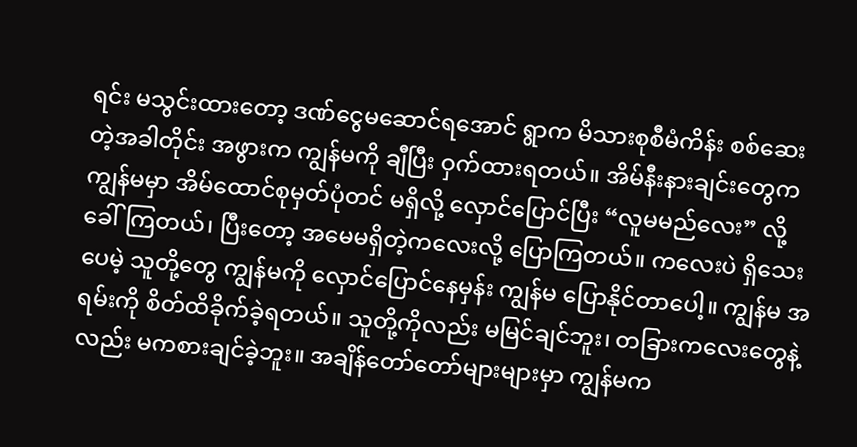ရင်း မသွင်းထားတော့ ဒဏ်ငွေမဆောင်ရအောင် ရွာက မိသားစုစီမံကိန်း စစ်ဆေးတဲ့အခါတိုင်း အဖွားက ကျွန်မကို ချီပြီး ဝှက်ထားရတယ်။ အိမ်နီးနားချင်းတွေက ကျွန်မမှာ အိမ်ထောင်စုမှတ်ပုံတင် မရှိလို့ လှောင်ပြောင်ပြီး “လူမမည်လေး” လို့ ခေါ်ကြတယ်၊ ပြီးတော့ အမေမရှိတဲ့ကလေးလို့ ပြောကြတယ်။ ကလေးပဲ ရှိသေးပေမဲ့ သူတို့တွေ ကျွန်မကို လှောင်ပြောင်နေမှန်း ကျွန်မ ပြောနိုင်တာပေါ့။ ကျွန်မ အရမ်းကို စိတ်ထိခိုက်ခဲ့ရတယ်။ သူတို့ကိုလည်း မမြင်ချင်ဘူး၊ တခြားကလေးတွေနဲ့လည်း မကစားချင်ခဲ့ဘူး။ အချိန်တော်တော်များများမှာ ကျွန်မက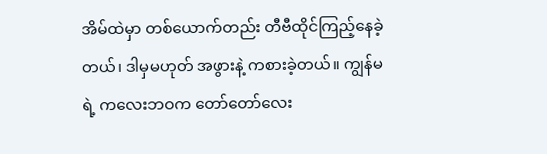အိမ်ထဲမှာ တစ်ယောက်တည်း တီဗီထိုင်ကြည့်နေခဲ့တယ်၊ ဒါမှမဟုတ် အဖွားနဲ့ ကစားခဲ့တယ်။ ကျွန်မရဲ့ ကလေးဘဝက တော်တော်လေး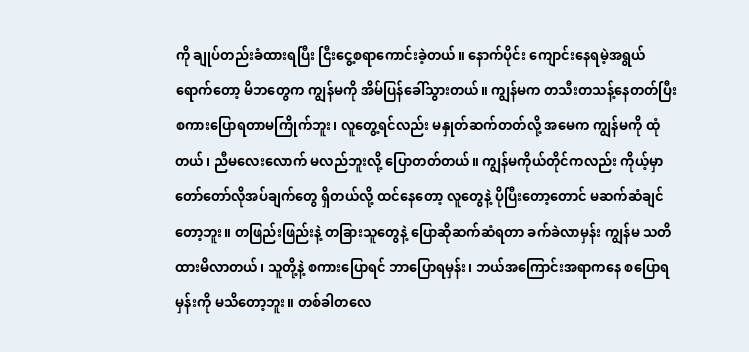ကို ချုပ်တည်းခံထားရပြီး ငြီးငွေ့စရာကောင်းခဲ့တယ်။ နောက်ပိုင်း ကျောင်းနေရမဲ့အရွယ်ရောက်တော့ မိဘတွေက ကျွန်မကို အိမ်ပြန်ခေါ်သွားတယ်။ ကျွန်မက တသီးတသန့်နေတတ်ပြီး စကားပြောရတာမကြိုက်ဘူး၊ လူတွေ့ရင်လည်း မနှုတ်ဆက်တတ်လို့ အမေက ကျွန်မကို ထုံတယ်၊ ညီမလေးလောက် မလည်ဘူးလို့ ပြောတတ်တယ်။ ကျွန်မကိုယ်တိုင်ကလည်း ကိုယ့်မှာ တော်တော်လိုအပ်ချက်တွေ ရှိတယ်လို့ ထင်နေတော့ လူတွေနဲ့ ပိုပြီးတော့တောင် မဆက်ဆံချင်တော့ဘူး။ တဖြည်းဖြည်းနဲ့ တခြားသူတွေနဲ့ ပြောဆိုဆက်ဆံရတာ ခက်ခဲလာမှန်း ကျွန်မ သတိထားမိလာတယ်၊ သူတို့နဲ့ စကားပြောရင် ဘာပြောရမှန်း၊ ဘယ်အကြောင်းအရာကနေ စပြောရမှန်းကို မသိတော့ဘူး။ တစ်ခါတလေ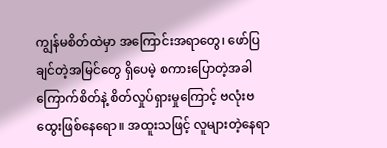ကျွန်မစိတ်ထဲမှာ အကြောင်းအရာတွေ၊ ဖော်ပြချင်တဲ့အမြင်တွေ ရှိပေမဲ့ စကားပြောတဲ့အခါ ကြောက်စိတ်နဲ့ စိတ်လှုပ်ရှားမှုကြောင့် ဗလုံးဗထွေးဖြစ်နေရော။ အထူးသဖြင့် လူများတဲ့နေရာ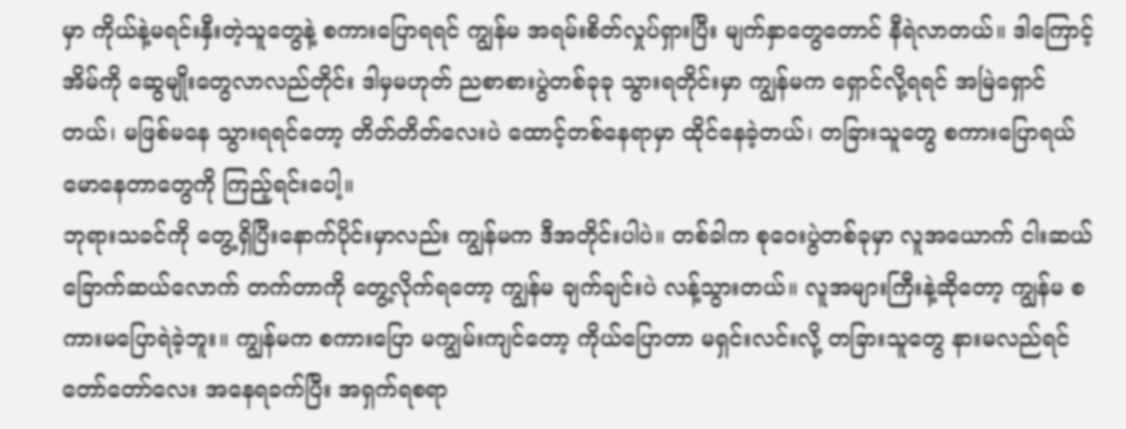မှာ ကိုယ်နဲ့မရင်းနှီးတဲ့သူတွေနဲ့ စကားပြောရရင် ကျွန်မ အရမ်းစိတ်လှုပ်ရှားပြီး မျက်နှာတွေတောင် နီရဲလာတယ်။ ဒါကြောင့် အိမ်ကို ဆွေမျိုးတွေလာလည်တိုင်း ဒါမှမဟုတ် ညစာစားပွဲတစ်ခုခု သွားရတိုင်းမှာ ကျွန်မက ရှောင်လို့ရရင် အမြဲရှောင်တယ်၊ မဖြစ်မနေ သွားရရင်တော့ တိတ်တိတ်လေးပဲ ထောင့်တစ်နေရာမှာ ထိုင်နေခဲ့တယ်၊ တခြားသူတွေ စကားပြောရယ်မောနေတာတွေကို ကြည့်ရင်းပေါ့။
ဘုရားသခင်ကို တွေ့ရှိပြီးနောက်ပိုင်းမှာလည်း ကျွန်မက ဒီအတိုင်းပါပဲ။ တစ်ခါက စုဝေးပွဲတစ်ခုမှာ လူအယောက် ငါးဆယ်ခြောက်ဆယ်လောက် တက်တာကို တွေ့လိုက်ရတော့ ကျွန်မ ချက်ချင်းပဲ လန့်သွားတယ်။ လူအများကြီးနဲ့ဆိုတော့ ကျွန်မ စကားမပြောရဲခဲ့ဘူး။ ကျွန်မက စကားပြော မကျွမ်းကျင်တော့ ကိုယ်ပြောတာ မရှင်းလင်းလို့ တခြားသူတွေ နားမလည်ရင် တော်တော်လေး အနေရခက်ပြီး အရှက်ရစရာ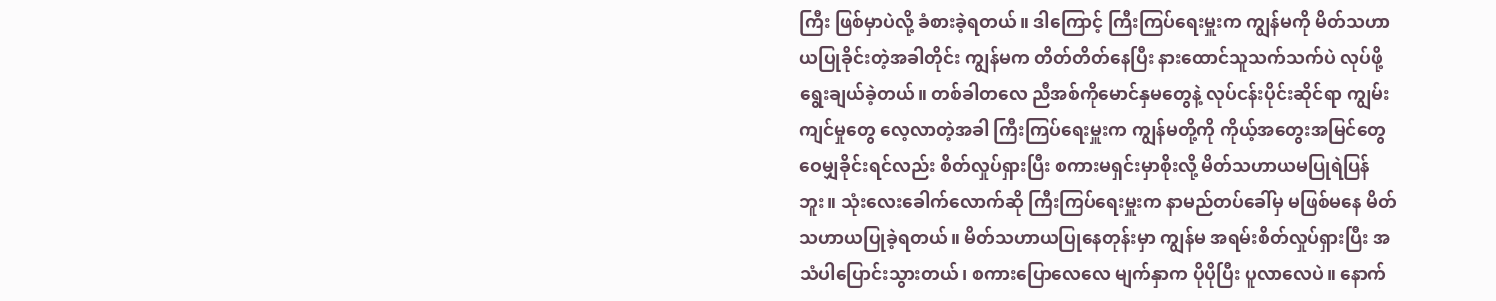ကြီး ဖြစ်မှာပဲလို့ ခံစားခဲ့ရတယ်။ ဒါကြောင့် ကြီးကြပ်ရေးမှူးက ကျွန်မကို မိတ်သဟာယပြုခိုင်းတဲ့အခါတိုင်း ကျွန်မက တိတ်တိတ်နေပြီး နားထောင်သူသက်သက်ပဲ လုပ်ဖို့ ရွေးချယ်ခဲ့တယ်။ တစ်ခါတလေ ညီအစ်ကိုမောင်နှမတွေနဲ့ လုပ်ငန်းပိုင်းဆိုင်ရာ ကျွမ်းကျင်မှုတွေ လေ့လာတဲ့အခါ ကြီးကြပ်ရေးမှူးက ကျွန်မတို့ကို ကိုယ့်အတွေးအမြင်တွေ ဝေမျှခိုင်းရင်လည်း စိတ်လှုပ်ရှားပြီး စကားမရှင်းမှာစိုးလို့ မိတ်သဟာယမပြုရဲပြန်ဘူး။ သုံးလေးခေါက်လောက်ဆို ကြီးကြပ်ရေးမှူးက နာမည်တပ်ခေါ်မှ မဖြစ်မနေ မိတ်သဟာယပြုခဲ့ရတယ်။ မိတ်သဟာယပြုနေတုန်းမှာ ကျွန်မ အရမ်းစိတ်လှုပ်ရှားပြီး အသံပါပြောင်းသွားတယ်၊ စကားပြောလေလေ မျက်နှာက ပိုပိုပြီး ပူလာလေပဲ။ နောက်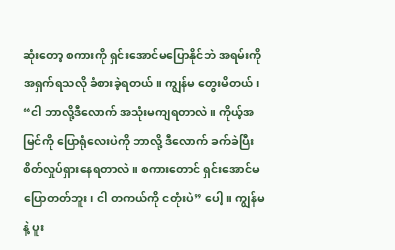ဆုံးတော့ စကားကို ရှင်းအောင်မပြောနိုင်ဘဲ အရမ်းကို အရှက်ရသလို ခံစားခဲ့ရတယ်။ ကျွန်မ တွေးမိတယ်၊ “ငါ ဘာလို့ဒီလောက် အသုံးမကျရတာလဲ။ ကိုယ့်အမြင်ကို ပြောရုံလေးပဲကို ဘာလို့ ဒီလောက် ခက်ခဲပြီး စိတ်လှုပ်ရှားနေရတာလဲ။ စကားတောင် ရှင်းအောင်မပြောတတ်ဘူး၊ ငါ တကယ်ကို ငတုံးပဲ” ပေါ့။ ကျွန်မနဲ့ ပူး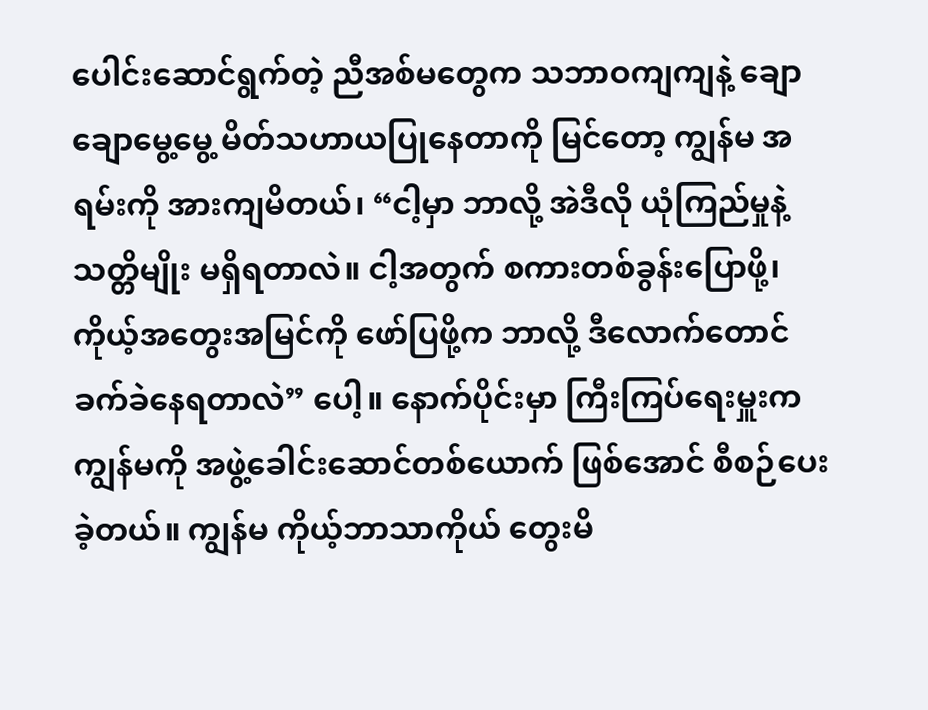ပေါင်းဆောင်ရွက်တဲ့ ညီအစ်မတွေက သဘာဝကျကျနဲ့ ချောချောမွေ့မွေ့ မိတ်သဟာယပြုနေတာကို မြင်တော့ ကျွန်မ အရမ်းကို အားကျမိတယ်၊ “ငါ့မှာ ဘာလို့ အဲဒီလို ယုံကြည်မှုနဲ့ သတ္တိမျိုး မရှိရတာလဲ။ ငါ့အတွက် စကားတစ်ခွန်းပြောဖို့၊ ကိုယ့်အတွေးအမြင်ကို ဖော်ပြဖို့က ဘာလို့ ဒီလောက်တောင် ခက်ခဲနေရတာလဲ” ပေါ့။ နောက်ပိုင်းမှာ ကြီးကြပ်ရေးမှူးက ကျွန်မကို အဖွဲ့ခေါင်းဆောင်တစ်ယောက် ဖြစ်အောင် စီစဉ်ပေးခဲ့တယ်။ ကျွန်မ ကိုယ့်ဘာသာကိုယ် တွေးမိ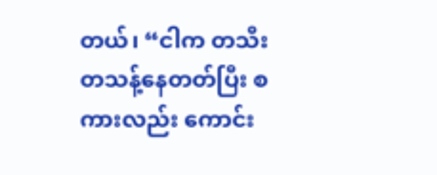တယ်၊ “ငါက တသီးတသန့်နေတတ်ပြီး စကားလည်း ကောင်း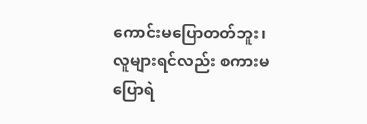ကောင်းမပြောတတ်ဘူး၊ လူများရင်လည်း စကားမပြောရဲ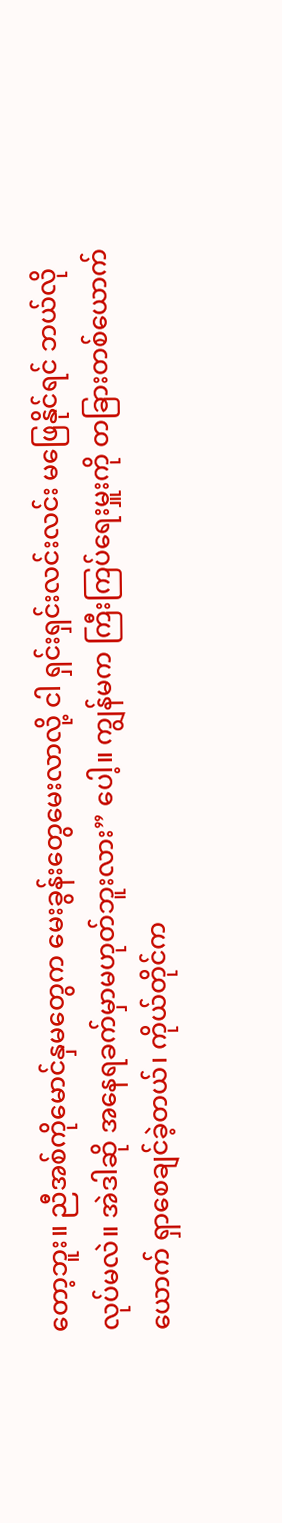တော့ဘူး။ ညီအစ်ကိုမောင်နှမတွေက မေးခွန်းတွေမေးလာလို့ ငါ ရှင်းရှင်းလင်းလင်း မဖြေနိုင်ရင် ဘယ်လိုလုပ်မလဲ။ အဲဒါဆို အနေရခက်မှာမဟုတ်ဘူးလား” ပေါ့။ ကျွန်မက ကြီးကြပ်ရေးမှူးကို တခြားတစ်ယောက်ယောက် ရှာစေချင်ခဲ့တယ်၊ ကိုယ်တိုင်က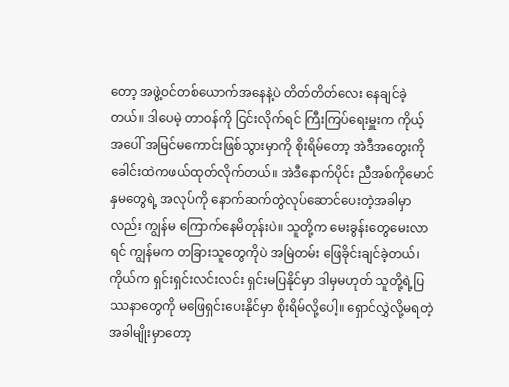တော့ အဖွဲ့ဝင်တစ်ယောက်အနေနဲ့ပဲ တိတ်တိတ်လေး နေချင်ခဲ့တယ်။ ဒါပေမဲ့ တာဝန်ကို ငြင်းလိုက်ရင် ကြီးကြပ်ရေးမှူးက ကိုယ့်အပေါ် အမြင်မကောင်းဖြစ်သွားမှာကို စိုးရိမ်တော့ အဲဒီအတွေးကို ခေါင်းထဲကဖယ်ထုတ်လိုက်တယ်။ အဲဒီနောက်ပိုင်း ညီအစ်ကိုမောင်နှမတွေရဲ့ အလုပ်ကို နောက်ဆက်တွဲလုပ်ဆောင်ပေးတဲ့အခါမှာလည်း ကျွန်မ ကြောက်နေမိတုန်းပဲ။ သူတို့က မေးခွန်းတွေမေးလာရင် ကျွန်မက တခြားသူတွေကိုပဲ အမြဲတမ်း ဖြေခိုင်းချင်ခဲ့တယ်၊ ကိုယ်က ရှင်းရှင်းလင်းလင်း ရှင်းမပြနိုင်မှာ ဒါမှမဟုတ် သူတို့ရဲ့ပြဿနာတွေကို မဖြေရှင်းပေးနိုင်မှာ စိုးရိမ်လို့ပေါ့။ ရှောင်လွှဲလို့မရတဲ့အခါမျိုးမှာတော့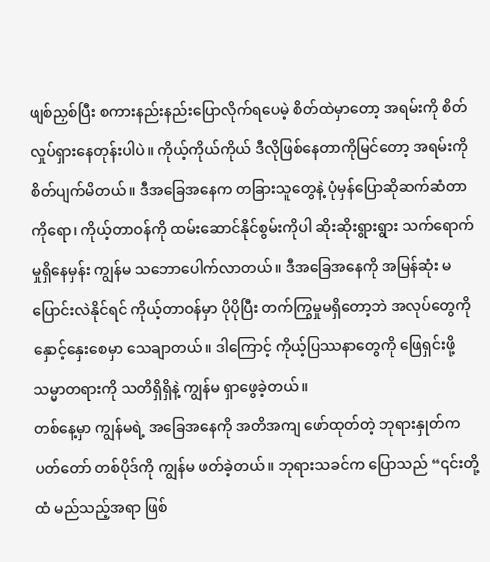ဖျစ်ညှစ်ပြီး စကားနည်းနည်းပြောလိုက်ရပေမဲ့ စိတ်ထဲမှာတော့ အရမ်းကို စိတ်လှုပ်ရှားနေတုန်းပါပဲ။ ကိုယ့်ကိုယ်ကိုယ် ဒီလိုဖြစ်နေတာကိုမြင်တော့ အရမ်းကို စိတ်ပျက်မိတယ်။ ဒီအခြေအနေက တခြားသူတွေနဲ့ ပုံမှန်ပြောဆိုဆက်ဆံတာကိုရော၊ ကိုယ့်တာဝန်ကို ထမ်းဆောင်နိုင်စွမ်းကိုပါ ဆိုးဆိုးရွားရွား သက်ရောက်မှုရှိနေမှန်း ကျွန်မ သဘောပေါက်လာတယ်။ ဒီအခြေအနေကို အမြန်ဆုံး မပြောင်းလဲနိုင်ရင် ကိုယ့်တာဝန်မှာ ပိုပိုပြီး တက်ကြွမှုမရှိတော့ဘဲ အလုပ်တွေကို နှောင့်နှေးစေမှာ သေချာတယ်။ ဒါကြောင့် ကိုယ့်ပြဿနာတွေကို ဖြေရှင်းဖို့ သမ္မာတရားကို သတိရှိရှိနဲ့ ကျွန်မ ရှာဖွေခဲ့တယ်။
တစ်နေ့မှာ ကျွန်မရဲ့ အခြေအနေကို အတိအကျ ဖော်ထုတ်တဲ့ ဘုရားနှုတ်ကပတ်တော် တစ်ပိုဒ်ကို ကျွန်မ ဖတ်ခဲ့တယ်။ ဘုရားသခင်က ပြောသည် “၎င်းတို့ထံ မည်သည့်အရာ ဖြစ်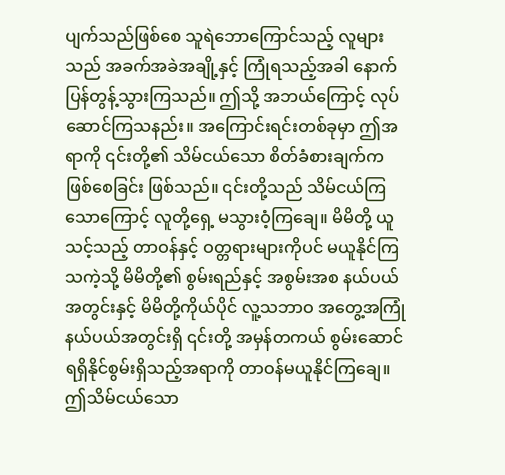ပျက်သည်ဖြစ်စေ သူရဲဘောကြောင်သည့် လူများသည် အခက်အခဲအချို့နှင့် ကြုံရသည့်အခါ နောက်ပြန်တွန့်သွားကြသည်။ ဤသို့ အဘယ်ကြောင့် လုပ်ဆောင်ကြသနည်း။ အကြောင်းရင်းတစ်ခုမှာ ဤအရာကို ၎င်းတို့၏ သိမ်ငယ်သော စိတ်ခံစားချက်က ဖြစ်စေခြင်း ဖြစ်သည်။ ၎င်းတို့သည် သိမ်ငယ်ကြသောကြောင့် လူတို့ရှေ့ မသွားဝံ့ကြချေ။ မိမိတို့ ယူသင့်သည့် တာဝန်နှင့် ဝတ္တရားများကိုပင် မယူနိုင်ကြသကဲ့သို့ မိမိတို့၏ စွမ်းရည်နှင့် အစွမ်းအစ နယ်ပယ်အတွင်းနှင့် မိမိတို့ကိုယ်ပိုင် လူ့သဘာဝ အတွေ့အကြုံ နယ်ပယ်အတွင်းရှိ ၎င်းတို့ အမှန်တကယ် စွမ်းဆောင်ရရှိနိုင်စွမ်းရှိသည့်အရာကို တာဝန်မယူနိုင်ကြချေ။ ဤသိမ်ငယ်သော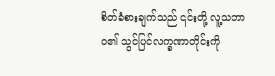စိတ်ခံစားချက်သည် ၎င်းတို့ လူ့သဘာဝ၏ သွင်ပြင်လက္ခဏာတိုင်းကို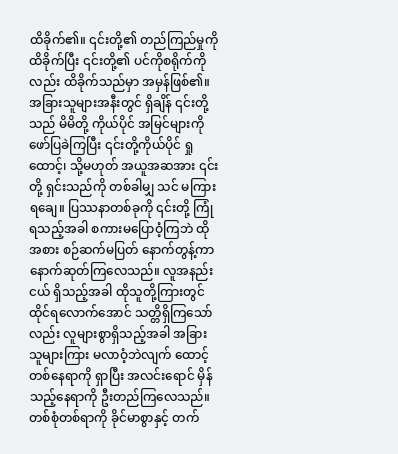ထိခိုက်၏။ ၎င်းတို့၏ တည်ကြည်မှုကို ထိခိုက်ပြီး ၎င်းတို့၏ ပင်ကိုစရိုက်ကိုလည်း ထိခိုက်သည်မှာ အမှန်ဖြစ်၏။ အခြားသူများအနီးတွင် ရှိချိန် ၎င်းတို့သည် မိမိတို့ ကိုယ်ပိုင် အမြင်များကို ဖော်ပြခဲကြပြီး ၎င်းတို့ကိုယ်ပိုင် ရှုထောင့်၊ သို့မဟုတ် အယူအဆအား ၎င်းတို့ ရှင်းသည်ကို တစ်ခါမျှ သင် မကြားရချေ။ ပြဿနာတစ်ခုကို ၎င်းတို့ ကြုံရသည့်အခါ စကားမပြောဝံ့ကြဘဲ ထိုအစား စဉ်ဆက်မပြတ် နောက်တွန့်ကာ နောက်ဆုတ်ကြလေသည်။ လူအနည်းငယ် ရှိသည့်အခါ ထိုသူတို့ကြားတွင် ထိုင်ရလောက်အောင် သတ္တိရှိကြသော်လည်း လူများစွာရှိသည့်အခါ အခြားသူများကြား မလာဝံ့ဘဲလျက် ထောင့်တစ်နေရာကို ရှာပြီး အလင်းရောင် မှိန်သည့်နေရာကို ဦးတည်ကြလေသည်။ တစ်စုံတစ်ရာကို ခိုင်မာစွာနှင့် တက်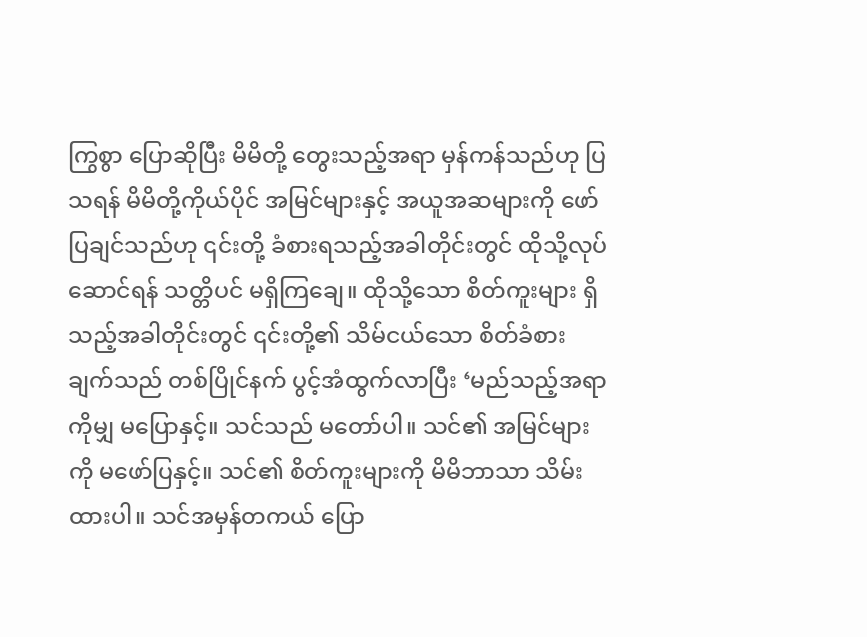ကြွစွာ ပြောဆိုပြီး မိမိတို့ တွေးသည့်အရာ မှန်ကန်သည်ဟု ပြသရန် မိမိတို့ကိုယ်ပိုင် အမြင်များနှင့် အယူအဆများကို ဖော်ပြချင်သည်ဟု ၎င်းတို့ ခံစားရသည့်အခါတိုင်းတွင် ထိုသို့လုပ်ဆောင်ရန် သတ္တိပင် မရှိကြချေ။ ထိုသို့သော စိတ်ကူးများ ရှိသည့်အခါတိုင်းတွင် ၎င်းတို့၏ သိမ်ငယ်သော စိတ်ခံစားချက်သည် တစ်ပြိုင်နက် ပွင့်အံထွက်လာပြီး ‘မည်သည့်အရာကိုမျှ မပြောနှင့်။ သင်သည် မတော်ပါ။ သင်၏ အမြင်များကို မဖော်ပြနှင့်။ သင်၏ စိတ်ကူးများကို မိမိဘာသာ သိမ်းထားပါ။ သင်အမှန်တကယ် ပြော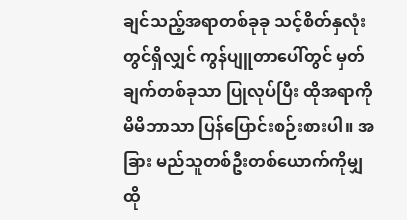ချင်သည့်အရာတစ်ခုခု သင့်စိတ်နှလုံးတွင်ရှိလျှင် ကွန်ပျူတာပေါ်တွင် မှတ်ချက်တစ်ခုသာ ပြုလုပ်ပြီး ထိုအရာကို မိမိဘာသာ ပြန်ပြောင်းစဉ်းစားပါ။ အခြား မည်သူတစ်ဦးတစ်ယောက်ကိုမျှ ထို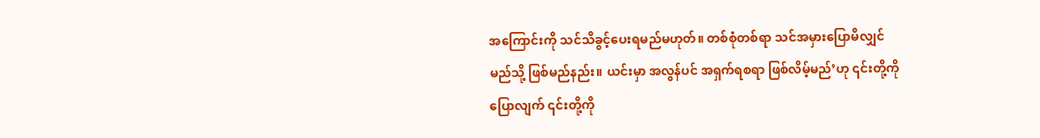အကြောင်းကို သင်သိခွင့်ပေးရမည်မဟုတ်။ တစ်စုံတစ်ရာ သင်အမှားပြောမိလျှင် မည်သို့ ဖြစ်မည်နည်း။ ယင်းမှာ အလွန်ပင် အရှက်ရစရာ ဖြစ်လိမ့်မည်’ဟု ၎င်းတို့ကို ပြောလျက် ၎င်းတို့ကို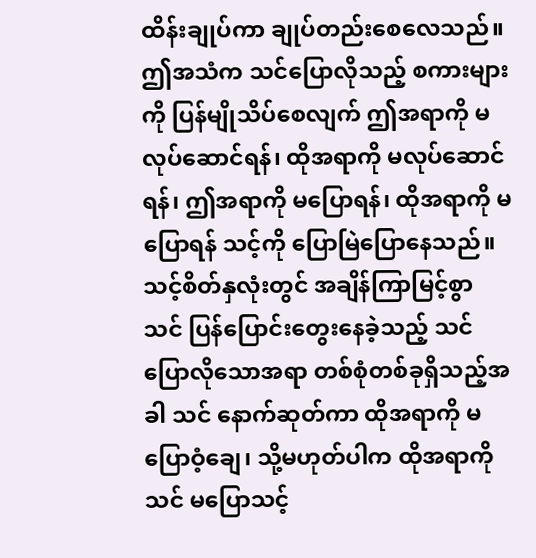ထိန်းချုပ်ကာ ချုပ်တည်းစေလေသည်။ ဤအသံက သင်ပြောလိုသည့် စကားများကို ပြန်မျိုသိပ်စေလျက် ဤအရာကို မလုပ်ဆောင်ရန်၊ ထိုအရာကို မလုပ်ဆောင်ရန်၊ ဤအရာကို မပြောရန်၊ ထိုအရာကို မပြောရန် သင့်ကို ပြောမြဲပြောနေသည်။ သင့်စိတ်နှလုံးတွင် အချိန်ကြာမြင့်စွာ သင် ပြန်ပြောင်းတွေးနေခဲ့သည့် သင် ပြောလိုသောအရာ တစ်စုံတစ်ခုရှိသည့်အခါ သင် နောက်ဆုတ်ကာ ထိုအရာကို မပြောဝံ့ချေ၊ သို့မဟုတ်ပါက ထိုအရာကို သင် မပြောသင့်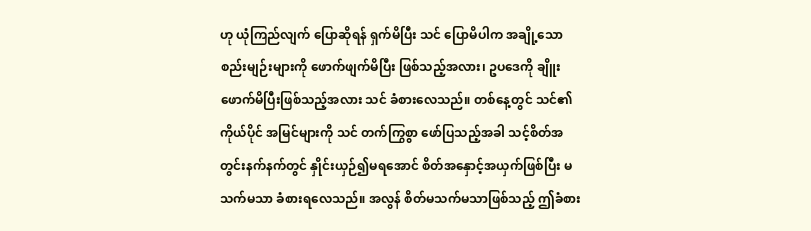ဟု ယုံကြည်လျက် ပြောဆိုရန် ရှက်မိပြီး သင် ပြောမိပါက အချို့သော စည်းမျဉ်းများကို ဖောက်ဖျက်မိပြီး ဖြစ်သည့်အလား၊ ဥပဒေကို ချိူးဖောက်မိပြီးဖြစ်သည့်အလား သင် ခံစားလေသည်။ တစ်နေ့တွင် သင်၏ ကိုယ်ပိုင် အမြင်များကို သင် တက်ကြွစွာ ဖော်ပြသည့်အခါ သင့်စိတ်အတွင်းနက်နက်တွင် နှိုင်းယှဉ်၍မရအောင် စိတ်အနှောင့်အယှက်ဖြစ်ပြီး မသက်မသာ ခံစားရလေသည်။ အလွန် စိတ်မသက်မသာဖြစ်သည့် ဤခံစား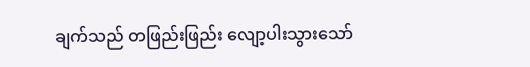ချက်သည် တဖြည်းဖြည်း လျော့ပါးသွားသော်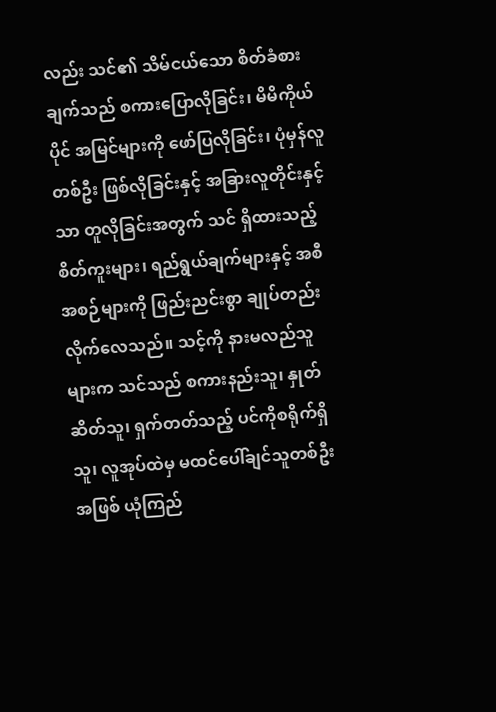လည်း သင်၏ သိမ်ငယ်သော စိတ်ခံစားချက်သည် စကားပြောလိုခြင်း၊ မိမိကိုယ်ပိုင် အမြင်များကို ဖော်ပြလိုခြင်း၊ ပုံမှန်လူတစ်ဦး ဖြစ်လိုခြင်းနှင့် အခြားလူတိုင်းနှင့်သာ တူလိုခြင်းအတွက် သင် ရှိထားသည့် စိတ်ကူးများ၊ ရည်ရွယ်ချက်များနှင့် အစီအစဉ်များကို ဖြည်းညင်းစွာ ချုပ်တည်းလိုက်လေသည်။ သင့်ကို နားမလည်သူများက သင်သည် စကားနည်းသူ၊ နှုတ်ဆိတ်သူ၊ ရှက်တတ်သည့် ပင်ကိုစရိုက်ရှိသူ၊ လူအုပ်ထဲမှ မထင်ပေါ်ချင်သူတစ်ဦးအဖြစ် ယုံကြည်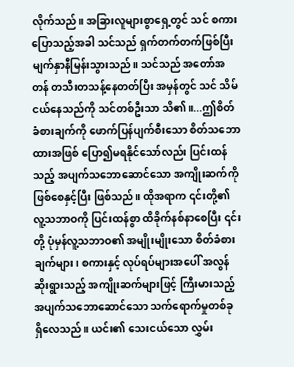လိုက်သည်။ အခြားလူများစွာရှေ့တွင် သင် စကားပြောသည့်အခါ သင်သည် ရှက်တက်တက်ဖြစ်ပြီး မျက်နှာနီမြန်းသွားသည်။ သင်သည် အတော်အတန် တသီးတသန့်နေတတ်ပြီး အမှန်တွင် သင် သိမ်ငယ်နေသည်ကို သင်တစ်ဦးသာ သိ၏။...ဤစိတ်ခံစားချက်ကို ဖောက်ပြန်ပျက်စီးသော စိတ်သဘောထားအဖြစ် ပြော၍မရနိုင်သော်လည်း ပြင်းထန်သည့် အပျက်သဘောဆောင်သော အကျိုးဆက်ကို ဖြစ်စေနှင့်ပြီး ဖြစ်သည်။ ထိုအရာက ၎င်းတို့၏ လူ့သဘာဝကို ပြင်းထန်စွာ ထိခိုက်နစ်နာစေပြီး ၎င်းတို့ ပုံမှန်လူ့သဘာဝ၏ အမျိုးမျိုးသော စိတ်ခံစားချက်များ၊ စကားနှင့် လုပ်ရပ်များအပေါ် အလွန်ဆိုးရွားသည့် အကျိုးဆက်များဖြင့် ကြီးမားသည့် အပျက်သဘောဆောင်သော သက်ရောက်မှုတစ်ခု ရှိလေသည်။ ယင်း၏ သေးငယ်သော လွှမ်း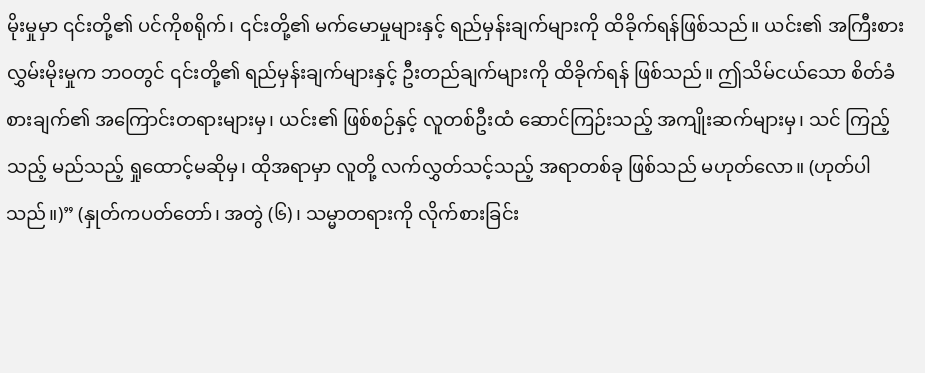မိုးမှုမှာ ၎င်းတို့၏ ပင်ကိုစရိုက်၊ ၎င်းတို့၏ မက်မောမှုများနှင့် ရည်မှန်းချက်များကို ထိခိုက်ရန်ဖြစ်သည်။ ယင်း၏ အကြီးစား လွှမ်းမိုးမှုက ဘဝတွင် ၎င်းတို့၏ ရည်မှန်းချက်များနှင့် ဦးတည်ချက်များကို ထိခိုက်ရန် ဖြစ်သည်။ ဤသိမ်ငယ်သော စိတ်ခံစားချက်၏ အကြောင်းတရားများမှ၊ ယင်း၏ ဖြစ်စဉ်နှင့် လူတစ်ဦးထံ ဆောင်ကြဉ်းသည့် အကျိုးဆက်များမှ၊ သင် ကြည့်သည့် မည်သည့် ရှုထောင့်မဆိုမှ၊ ထိုအရာမှာ လူတို့ လက်လွှတ်သင့်သည့် အရာတစ်ခု ဖြစ်သည် မဟုတ်လော။ (ဟုတ်ပါသည်။)” (နှုတ်ကပတ်တော်၊ အတွဲ (၆)၊ သမ္မာတရားကို လိုက်စားခြင်း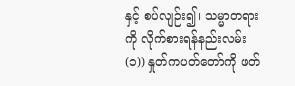နှင့် စပ်လျဉ်း၍၊ သမ္မာတရားကို လိုက်စားရန်နည်းလမ်း (၁)) နှုတ်ကပတ်တော်ကို ဖတ်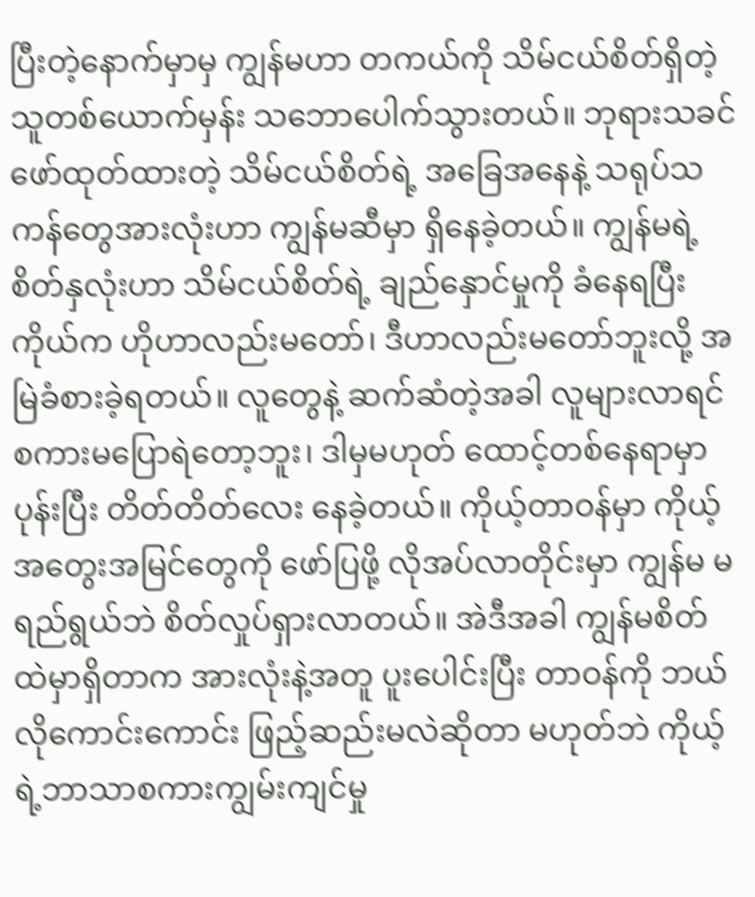ပြီးတဲ့နောက်မှာမှ ကျွန်မဟာ တကယ်ကို သိမ်ငယ်စိတ်ရှိတဲ့သူတစ်ယောက်မှန်း သဘောပေါက်သွားတယ်။ ဘုရားသခင် ဖော်ထုတ်ထားတဲ့ သိမ်ငယ်စိတ်ရဲ့ အခြေအနေနဲ့ သရုပ်သကန်တွေအားလုံးဟာ ကျွန်မဆီမှာ ရှိနေခဲ့တယ်။ ကျွန်မရဲ့ စိတ်နှလုံးဟာ သိမ်ငယ်စိတ်ရဲ့ ချည်နှောင်မှုကို ခံနေရပြီး ကိုယ်က ဟိုဟာလည်းမတော်၊ ဒီဟာလည်းမတော်ဘူးလို့ အမြဲခံစားခဲ့ရတယ်။ လူတွေနဲ့ ဆက်ဆံတဲ့အခါ လူများလာရင် စကားမပြောရဲတော့ဘူး၊ ဒါမှမဟုတ် ထောင့်တစ်နေရာမှာ ပုန်းပြီး တိတ်တိတ်လေး နေခဲ့တယ်။ ကိုယ့်တာဝန်မှာ ကိုယ့်အတွေးအမြင်တွေကို ဖော်ပြဖို့ လိုအပ်လာတိုင်းမှာ ကျွန်မ မရည်ရွယ်ဘဲ စိတ်လှုပ်ရှားလာတယ်။ အဲဒီအခါ ကျွန်မစိတ်ထဲမှာရှိတာက အားလုံးနဲ့အတူ ပူးပေါင်းပြီး တာဝန်ကို ဘယ်လိုကောင်းကောင်း ဖြည့်ဆည်းမလဲဆိုတာ မဟုတ်ဘဲ ကိုယ့်ရဲ့ဘာသာစကားကျွမ်းကျင်မှု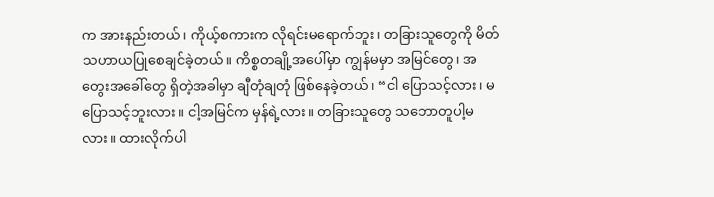က အားနည်းတယ်၊ ကိုယ့်စကားက လိုရင်းမရောက်ဘူး၊ တခြားသူတွေကို မိတ်သဟာယပြုစေချင်ခဲ့တယ်။ ကိစ္စတချို့အပေါ်မှာ ကျွန်မမှာ အမြင်တွေ၊ အတွေးအခေါ်တွေ ရှိတဲ့အခါမှာ ချီတုံချတုံ ဖြစ်နေခဲ့တယ်၊ “ငါ ပြောသင့်လား၊ မပြောသင့်ဘူးလား။ ငါ့အမြင်က မှန်ရဲ့လား။ တခြားသူတွေ သဘောတူပါ့မလား။ ထားလိုက်ပါ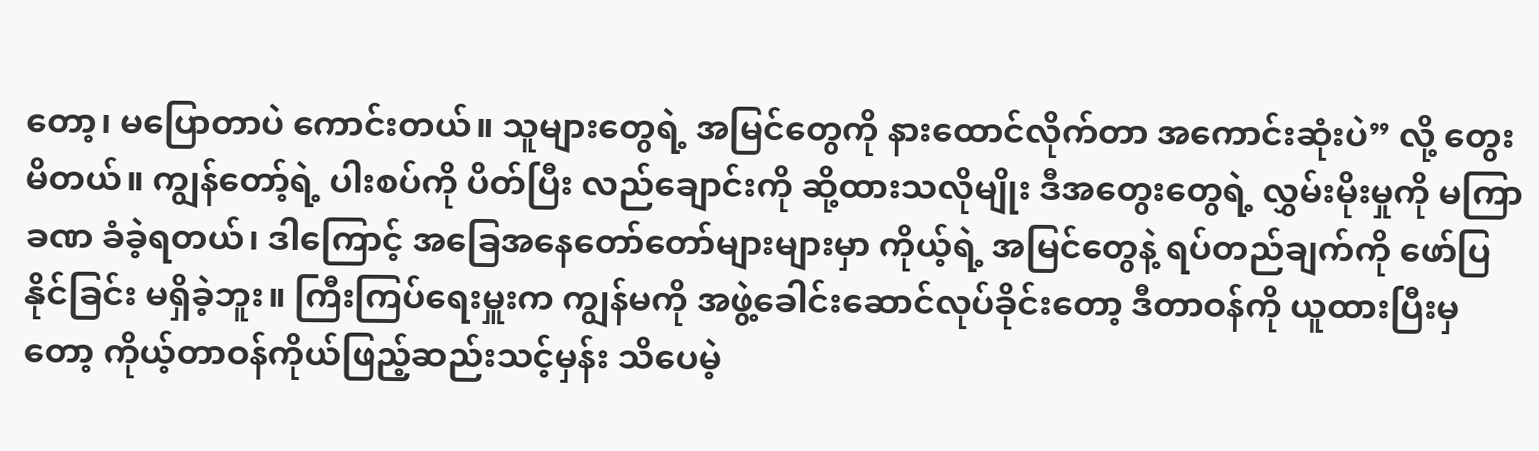တော့၊ မပြောတာပဲ ကောင်းတယ်။ သူများတွေရဲ့ အမြင်တွေကို နားထောင်လိုက်တာ အကောင်းဆုံးပဲ” လို့ တွေးမိတယ်။ ကျွန်တော့်ရဲ့ ပါးစပ်ကို ပိတ်ပြီး လည်ချောင်းကို ဆို့ထားသလိုမျိုး ဒီအတွေးတွေရဲ့ လွှမ်းမိုးမှုကို မကြာခဏ ခံခဲ့ရတယ်၊ ဒါကြောင့် အခြေအနေတော်တော်များများမှာ ကိုယ့်ရဲ့ အမြင်တွေနဲ့ ရပ်တည်ချက်ကို ဖော်ပြနိုင်ခြင်း မရှိခဲ့ဘူး။ ကြီးကြပ်ရေးမှူးက ကျွန်မကို အဖွဲ့ခေါင်းဆောင်လုပ်ခိုင်းတော့ ဒီတာဝန်ကို ယူထားပြီးမှတော့ ကိုယ့်တာဝန်ကိုယ်ဖြည့်ဆည်းသင့်မှန်း သိပေမဲ့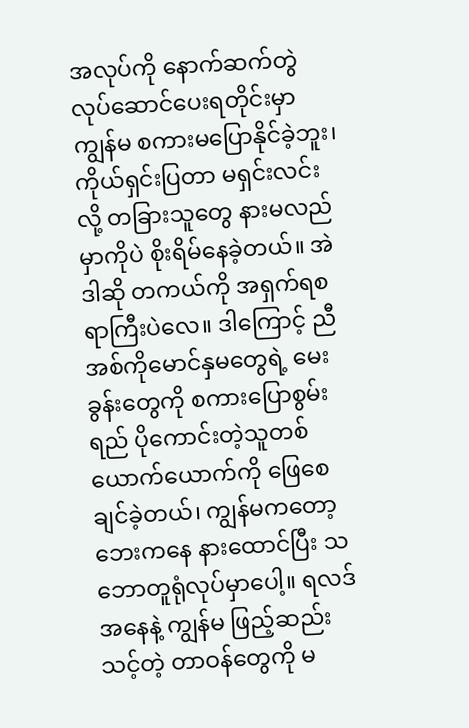အလုပ်ကို နောက်ဆက်တွဲလုပ်ဆောင်ပေးရတိုင်းမှာ ကျွန်မ စကားမပြောနိုင်ခဲ့ဘူး၊ ကိုယ်ရှင်းပြတာ မရှင်းလင်းလို့ တခြားသူတွေ နားမလည်မှာကိုပဲ စိုးရိမ်နေခဲ့တယ်။ အဲဒါဆို တကယ်ကို အရှက်ရစရာကြီးပဲလေ။ ဒါကြောင့် ညီအစ်ကိုမောင်နှမတွေရဲ့ မေးခွန်းတွေကို စကားပြောစွမ်းရည် ပိုကောင်းတဲ့သူတစ်ယောက်ယောက်ကို ဖြေစေချင်ခဲ့တယ်၊ ကျွန်မကတော့ ဘေးကနေ နားထောင်ပြီး သဘောတူရုံလုပ်မှာပေါ့။ ရလဒ်အနေနဲ့ ကျွန်မ ဖြည့်ဆည်းသင့်တဲ့ တာဝန်တွေကို မ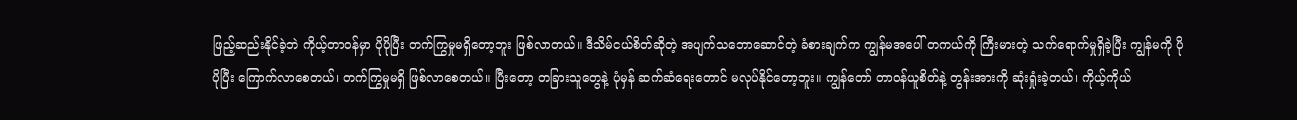ဖြည့်ဆည်းနိုင်ခဲ့ဘဲ ကိုယ့်တာဝန်မှာ ပိုပိုပြီး တက်ကြွမှုမရှိတော့ဘူး ဖြစ်လာတယ်။ ဒီသိမ်ငယ်စိတ်ဆိုတဲ့ အပျက်သဘောဆောင်တဲ့ ခံစားချက်က ကျွန်မအပေါ် တကယ်ကို ကြီးမားတဲ့ သက်ရောက်မှုရှိခဲ့ပြီး ကျွန်မကို ပိုပိုပြီး ကြောက်လာစေတယ်၊ တက်ကြွမှုမရှိ ဖြစ်လာစေတယ်။ ပြီးတော့ တခြားသူတွေနဲ့ ပုံမှန် ဆက်ဆံရေးတောင် မလုပ်နိုင်တော့ဘူး။ ကျွန်တော် တာဝန်ယူစိတ်နဲ့ တွန်းအားကို ဆုံးရှုံးခဲ့တယ်၊ ကိုယ့်ကိုယ်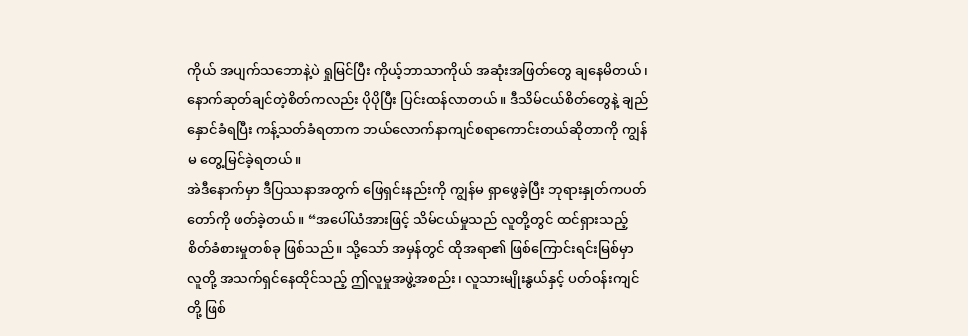ကိုယ် အပျက်သဘောနဲ့ပဲ ရှုမြင်ပြီး ကိုယ့်ဘာသာကိုယ် အဆုံးအဖြတ်တွေ ချနေမိတယ်၊ နောက်ဆုတ်ချင်တဲ့စိတ်ကလည်း ပိုပိုပြီး ပြင်းထန်လာတယ်။ ဒီသိမ်ငယ်စိတ်တွေနဲ့ ချည်နှောင်ခံရပြီး ကန့်သတ်ခံရတာက ဘယ်လောက်နာကျင်စရာကောင်းတယ်ဆိုတာကို ကျွန်မ တွေ့မြင်ခဲ့ရတယ်။
အဲဒီနောက်မှာ ဒီပြဿနာအတွက် ဖြေရှင်းနည်းကို ကျွန်မ ရှာဖွေခဲ့ပြီး ဘုရားနှုတ်ကပတ်တော်ကို ဖတ်ခဲ့တယ်။ “အပေါ်ယံအားဖြင့် သိမ်ငယ်မှုသည် လူတို့တွင် ထင်ရှားသည့် စိတ်ခံစားမှုတစ်ခု ဖြစ်သည်။ သို့သော် အမှန်တွင် ထိုအရာ၏ ဖြစ်ကြောင်းရင်းမြစ်မှာ လူတို့ အသက်ရှင်နေထိုင်သည့် ဤလူမှုအဖွဲ့အစည်း၊ လူသားမျိုးနွယ်နှင့် ပတ်ဝန်းကျင်တို့ ဖြစ်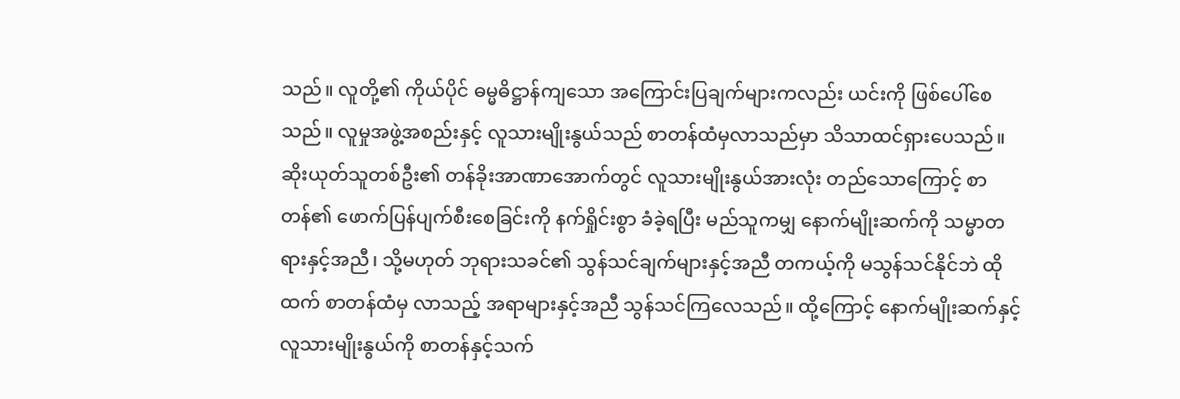သည်။ လူတို့၏ ကိုယ်ပိုင် ဓမ္မဓိဋ္ဌာန်ကျသော အကြောင်းပြချက်များကလည်း ယင်းကို ဖြစ်ပေါ်စေသည်။ လူမှုအဖွဲ့အစည်းနှင့် လူသားမျိုးနွယ်သည် စာတန်ထံမှလာသည်မှာ သိသာထင်ရှားပေသည်။ ဆိုးယုတ်သူတစ်ဦး၏ တန်ခိုးအာဏာအောက်တွင် လူသားမျိုးနွယ်အားလုံး တည်သောကြောင့် စာတန်၏ ဖောက်ပြန်ပျက်စီးစေခြင်းကို နက်ရှိုင်းစွာ ခံခဲ့ရပြီး မည်သူကမျှ နောက်မျိုးဆက်ကို သမ္မာတရားနှင့်အညီ၊ သို့မဟုတ် ဘုရားသခင်၏ သွန်သင်ချက်များနှင့်အညီ တကယ့်ကို မသွန်သင်နိုင်ဘဲ ထိုထက် စာတန်ထံမှ လာသည့် အရာများနှင့်အညီ သွန်သင်ကြလေသည်။ ထို့ကြောင့် နောက်မျိုးဆက်နှင့် လူသားမျိုးနွယ်ကို စာတန်နှင့်သက်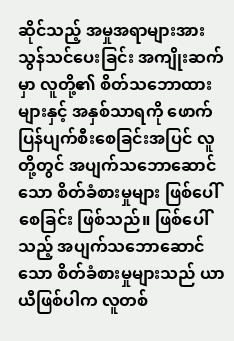ဆိုင်သည့် အမှုအရာများအား သွန်သင်ပေးခြင်း အကျိုးဆက်မှာ လူတို့၏ စိတ်သဘောထားများနှင့် အနှစ်သာရကို ဖောက်ပြန်ပျက်စီးစေခြင်းအပြင် လူတို့တွင် အပျက်သဘောဆောင်သော စိတ်ခံစားမှုများ ဖြစ်ပေါ်စေခြင်း ဖြစ်သည်။ ဖြစ်ပေါ်သည့် အပျက်သဘောဆောင်သော စိတ်ခံစားမှုများသည် ယာယီဖြစ်ပါက လူတစ်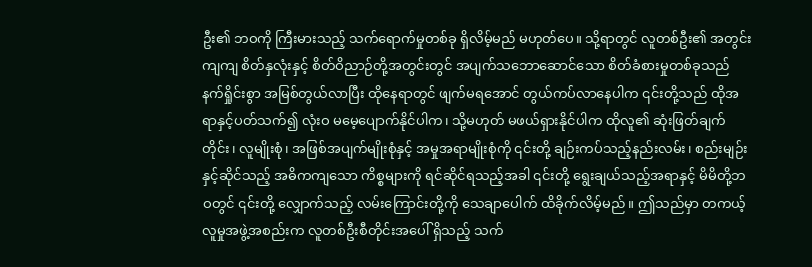ဦး၏ ဘဝကို ကြီးမားသည့် သက်ရောက်မှုတစ်ခု ရှိလိမ့်မည် မဟုတ်ပေ။ သို့ရာတွင် လူတစ်ဦး၏ အတွင်းကျကျ စိတ်နှလုံးနှင့် စိတ်ဝိညာဉ်တို့အတွင်းတွင် အပျက်သဘောဆောင်သော စိတ်ခံစားမှုတစ်ခုသည် နက်ရှိုင်းစွာ အမြစ်တွယ်လာပြီး ထိုနေရာတွင် ဖျက်မရအောင် တွယ်ကပ်လာနေပါက ၎င်းတို့သည် ထိုအရာနှင့်ပတ်သက်၍ လုံးဝ မမေ့ပျောက်နိုင်ပါက၊ သို့မဟုတ် မဖယ်ရှားနိုင်ပါက ထိုလူ၏ ဆုံးဖြတ်ချက်တိုင်း၊ လူမျိုးစုံ၊ အဖြစ်အပျက်မျိုးစုံနှင့် အမှုအရာမျိုးစုံကို ၎င်းတို့ ချဉ်းကပ်သည့်နည်းလမ်း၊ စည်းမျဉ်းနှင့်ဆိုင်သည့် အဓိကကျသော ကိစ္စများကို ရင်ဆိုင်ရသည့်အခါ ၎င်းတို့ ရွေးချယ်သည့်အရာနှင့် မိမိတို့ဘဝတွင် ၎င်းတို့ လျှောက်သည့် လမ်းကြောင်းတို့ကို သေချာပေါက် ထိခိုက်လိမ့်မည်။ ဤသည်မှာ တကယ့် လူမှုအဖွဲ့အစည်းက လူတစ်ဦးစီတိုင်းအပေါ် ရှိသည့် သက်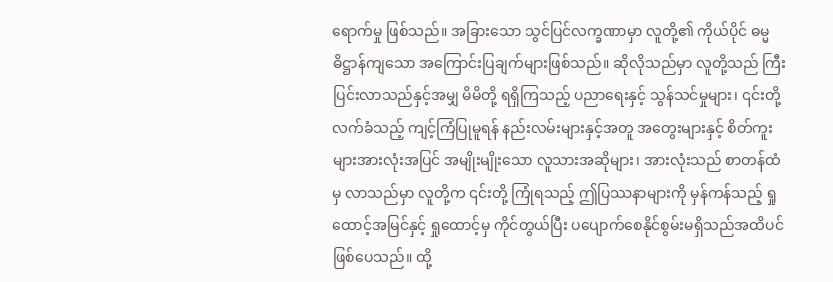ရောက်မှု ဖြစ်သည်။ အခြားသော သွင်ပြင်လက္ခဏာမှာ လူတို့၏ ကိုယ်ပိုင် ဓမ္မဓိဋ္ဌာန်ကျသော အကြောင်းပြချက်များဖြစ်သည်။ ဆိုလိုသည်မှာ လူတို့သည် ကြီးပြင်းလာသည်နှင့်အမျှ မိမိတို့ ရရှိကြသည့် ပညာရေးနှင့် သွန်သင်မှုများ၊ ၎င်းတို့ လက်ခံသည့် ကျင့်ကြံပြုမူရန် နည်းလမ်းများနှင့်အတူ အတွေးများနှင့် စိတ်ကူးများအားလုံးအပြင် အမျိုးမျိုးသော လူသားအဆိုများ၊ အားလုံးသည် စာတန်ထံမှ လာသည်မှာ လူတို့က ၎င်းတို့ ကြုံရသည့် ဤပြဿနာများကို မှန်ကန်သည့် ရှုထောင့်အမြင်နှင့် ရှုထောင့်မှ ကိုင်တွယ်ပြီး ပပျောက်စေနိုင်စွမ်းမရှိသည်အထိပင် ဖြစ်ပေသည်။ ထို့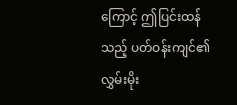ကြောင့် ဤပြင်းထန်သည့် ပတ်ဝန်းကျင်၏ လွှမ်းမိုး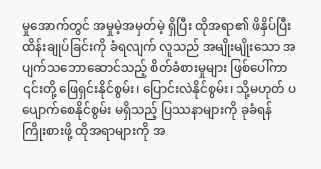မှုအောက်တွင် အမှုမဲ့အမှတ်မဲ့ ရှိပြီး ထိုအရာ၏ ဖိနှိပ်ပြီး ထိန်းချုပ်ခြင်းကို ခံရလျက် လူသည် အမျိုးမျိုးသော အပျက်သဘောဆောင်သည့် စိတ်ခံစားမှုများ ဖြစ်ပေါ်ကာ ၎င်းတို့ ဖြေရှင်းနိုင်စွမ်း၊ ပြောင်းလဲနိုင်စွမ်း၊ သို့မဟုတ် ပပျောက်စေနိုင်စွမ်း မရှိသည့် ပြဿနာများကို ခုခံရန် ကြိုးစားဖို့ ထိုအရာများကို အ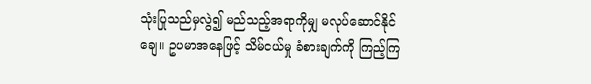သုံးပြုသည်မှလွဲ၍ မည်သည့်အရာကိုမျှ မလုပ်ဆောင်နိုင်ချေ။ ဥပမာအနေဖြင့် သိမ်ငယ်မှု ခံစားချက်ကို ကြည့်ကြ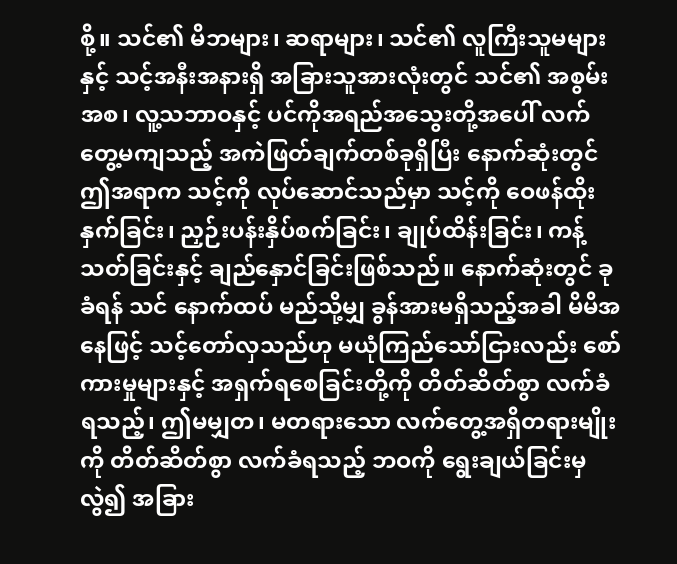စို့။ သင်၏ မိဘများ၊ ဆရာများ၊ သင်၏ လူကြီးသူမများနှင့် သင့်အနီးအနားရှိ အခြားသူအားလုံးတွင် သင်၏ အစွမ်းအစ၊ လူ့သဘာဝနှင့် ပင်ကိုအရည်အသွေးတို့အပေါ် လက်တွေ့မကျသည့် အကဲဖြတ်ချက်တစ်ခုရှိပြီး နောက်ဆုံးတွင် ဤအရာက သင့်ကို လုပ်ဆောင်သည်မှာ သင့်ကို ဝေဖန်ထိုးနှက်ခြင်း၊ ညှဉ်းပန်းနှိပ်စက်ခြင်း၊ ချုပ်ထိန်းခြင်း၊ ကန့်သတ်ခြင်းနှင့် ချည်နှောင်ခြင်းဖြစ်သည်။ နောက်ဆုံးတွင် ခုခံရန် သင် နောက်ထပ် မည်သို့မျှ ခွန်အားမရှိသည့်အခါ မိမိအနေဖြင့် သင့်တော်လှသည်ဟု မယုံကြည်သော်ငြားလည်း စော်ကားမှုများနှင့် အရှက်ရစေခြင်းတို့ကို တိတ်ဆိတ်စွာ လက်ခံရသည့်၊ ဤမမျှတ၊ မတရားသော လက်တွေ့အရှိတရားမျိုးကို တိတ်ဆိတ်စွာ လက်ခံရသည့် ဘဝကို ရွေးချယ်ခြင်းမှလွဲ၍ အခြား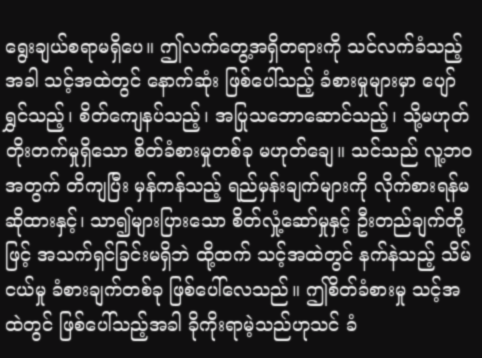ရွေးချယ်စရာမရှိပေ။ ဤလက်တွေ့အရှိတရားကို သင်လက်ခံသည့်အခါ သင့်အထဲတွင် နောက်ဆုံး ဖြစ်ပေါ်သည့် ခံစားမှုများမှာ ပျော်ရွှင်သည့်၊ စိတ်ကျေနပ်သည့်၊ အပြုသဘောဆောင်သည့်၊ သို့မဟုတ် တိုးတက်မှုရှိသော စိတ်ခံစားမှုတစ်ခု မဟုတ်ချေ။ သင်သည် လူ့ဘဝအတွက် တိကျပြီး မှန်ကန်သည့် ရည်မှန်းချက်များကို လိုက်စားရန်မဆိုထားနှင့်၊ သာ၍များပြားသော စိတ်လှုံ့ဆော်မှုနှင့် ဦးတည်ချက်တို့ဖြင့် အသက်ရှင်ခြင်းမရှိဘဲ ထို့ထက် သင့်အထဲတွင် နက်နဲသည့် သိမ်ငယ်မှု ခံစားချက်တစ်ခု ဖြစ်ပေါ်လေသည်။ ဤစိတ်ခံစားမှု သင့်အထဲတွင် ဖြစ်ပေါ်သည့်အခါ ခိုကိုးရာမဲ့သည်ဟုသင် ခံ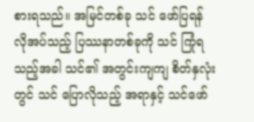စားရသည်။ အမြင်တစ်ခု သင် ဖော်ပြရန် လိုအပ်သည့် ပြဿနာတစ်ခုကို သင် ကြုံရသည့်အခါ သင်၏ အတွင်းကျကျ စိတ်နှလုံးတွင် သင် ပြောလိုသည့် အရာနှင့် သင်ဖော်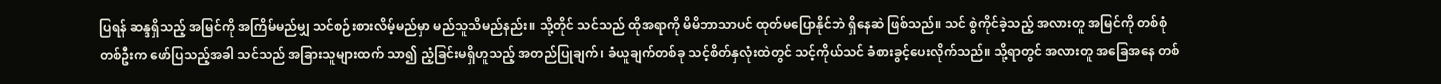ပြရန် ဆန္ဒရှိသည့် အမြင်ကို အကြိမ်မည်မျှ သင်စဉ်းစားလိမ့်မည်မှာ မည်သူသိမည်နည်း။ သို့တိုင် သင်သည် ထိုအရာကို မိမိဘာသာပင် ထုတ်မပြောနိုင်ဘဲ ရှိနေဆဲ ဖြစ်သည်။ သင် စွဲကိုင်ခဲ့သည့် အလားတူ အမြင်ကို တစ်စုံတစ်ဦးက ဖော်ပြသည့်အခါ သင်သည် အခြားသူများထက် သာ၍ ညံ့ခြင်းမရှိဟူသည့် အတည်ပြုချက်၊ ခံယူချက်တစ်ခု သင့်စိတ်နှလုံးထဲတွင် သင့်ကိုယ်သင် ခံစားခွင့်ပေးလိုက်သည်။ သို့ရာတွင် အလားတူ အခြေအနေ တစ်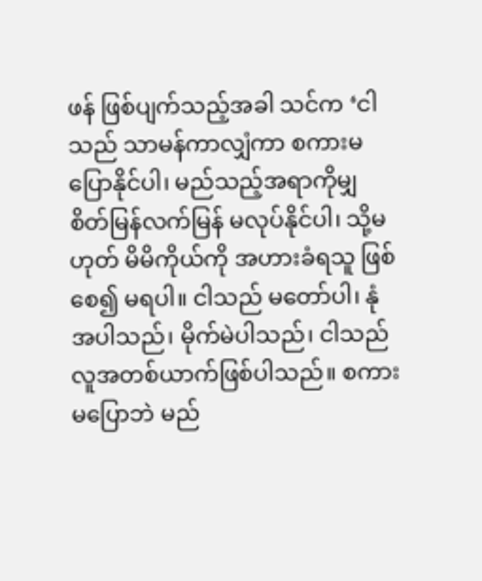ဖန် ဖြစ်ပျက်သည့်အခါ သင်က ‘ငါသည် သာမန်ကာလျှံကာ စကားမပြောနိုင်ပါ၊ မည်သည့်အရာကိုမျှ စိတ်မြန်လက်မြန် မလုပ်နိုင်ပါ၊ သို့မဟုတ် မိမိကိုယ်ကို အဟားခံရသူ ဖြစ်စေ၍ မရပါ။ ငါသည် မတော်ပါ၊ နုံအပါသည်၊ မိုက်မဲပါသည်၊ ငါသည် လူအတစ်ယာက်ဖြစ်ပါသည်။ စကားမပြောဘဲ မည်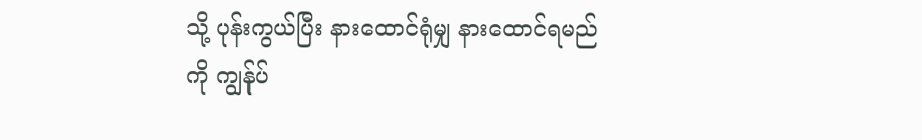သို့ ပုန်းကွယ်ပြီး နားထောင်ရုံမျှ နားထောင်ရမည်ကို ကျွန်ုပ်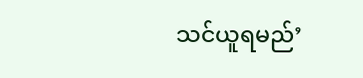သင်ယူရမည်’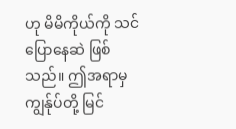ဟု မိမိကိုယ်ကို သင်ပြောနေဆဲ ဖြစ်သည်။ ဤအရာမှ ကျွန်ုပ်တို့ မြင်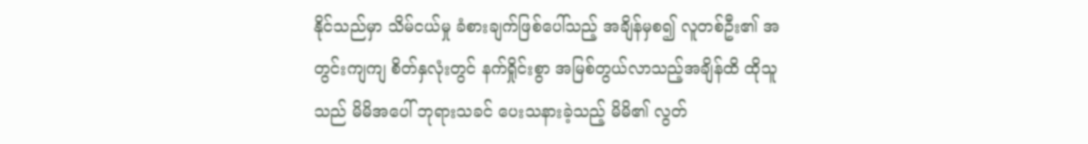နိုင်သည်မှာ သိမ်ငယ်မှု ခံစားချက်ဖြစ်ပေါ်သည့် အချိန်မှစ၍ လူတစ်ဦး၏ အတွင်းကျကျ စိတ်နှလုံးတွင် နက်ရှိုင်းစွာ အမြစ်တွယ်လာသည့်အချိန်ထိ ထိုသူသည် မိမိအပေါ် ဘုရားသခင် ပေးသနားခဲ့သည့် မိမိ၏ လွတ်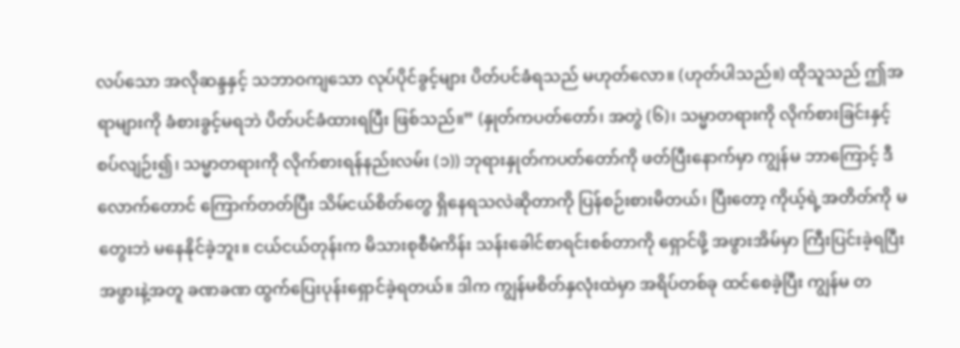လပ်သော အလိုဆန္ဒနှင့် သဘာဝကျသော လုပ်ပိုင်ခွင့်များ ပိတ်ပင်ခံရသည် မဟုတ်လော။ (ဟုတ်ပါသည်။) ထိုသူသည် ဤအရာများကို ခံစားခွင့်မရဘဲ ပိတ်ပင်ခံထားရပြီး ဖြစ်သည်။” (နှုတ်ကပတ်တော်၊ အတွဲ (၆)၊ သမ္မာတရားကို လိုက်စားခြင်းနှင့် စပ်လျဉ်း၍၊ သမ္မာတရားကို လိုက်စားရန်နည်းလမ်း (၁)) ဘုရားနှုတ်ကပတ်တော်ကို ဖတ်ပြီးနောက်မှာ ကျွန်မ ဘာကြောင့် ဒီလောက်တောင် ကြောက်တတ်ပြီး သိမ်ငယ်စိတ်တွေ ရှိနေရသလဲဆိုတာကို ပြန်စဉ်းစားမိတယ်၊ ပြီးတော့ ကိုယ့်ရဲ့အတိတ်ကို မတွေးဘဲ မနေနိုင်ခဲ့ဘူး။ ငယ်ငယ်တုန်းက မိသားစုစီမံကိန်း သန်းခေါင်စာရင်းစစ်တာကို ရှောင်ဖို့ အဖွားအိမ်မှာ ကြီးပြင်းခဲ့ရပြီး အဖွားနဲ့အတူ ခဏခဏ ထွက်ပြေးပုန်းရှောင်ခဲ့ရတယ်။ ဒါက ကျွန်မစိတ်နှလုံးထဲမှာ အရိပ်တစ်ခု ထင်စေခဲ့ပြီး ကျွန်မ တ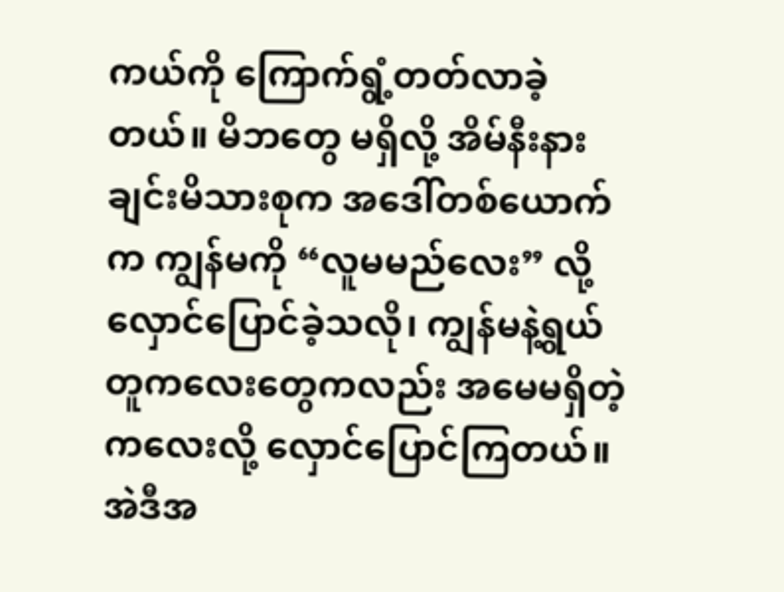ကယ်ကို ကြောက်ရွံ့တတ်လာခဲ့တယ်။ မိဘတွေ မရှိလို့ အိမ်နီးနားချင်းမိသားစုက အဒေါ်တစ်ယောက်က ကျွန်မကို “လူမမည်လေး” လို့ လှောင်ပြောင်ခဲ့သလို၊ ကျွန်မနဲ့ရွယ်တူကလေးတွေကလည်း အမေမရှိတဲ့ကလေးလို့ လှောင်ပြောင်ကြတယ်။ အဲဒီအ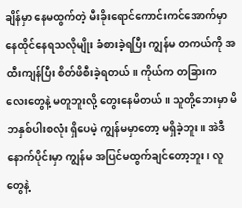ချိန်မှာ နေမထွက်တဲ့ မီးခိုးရောင်ကောင်းကင်အောက်မှာ နေထိုင်နေရသလိုမျိုး ခံစားခဲ့ရပြီး ကျွန်မ တကယ်ကို အထီးကျန်ပြီး စိတ်ဖိစီးခဲ့ရတယ်။ ကိုယ်က တခြားကလေးတွေနဲ့ မတူဘူးလို့ တွေးနေမိတယ်။ သူတို့ဘေးမှာ မိဘနှစ်ပါးစလုံး ရှိပေမဲ့ ကျွန်မမှာတော့ မရှိခဲ့ဘူး။ အဲဒီနောက်ပိုင်းမှာ ကျွန်မ အပြင်မထွက်ချင်တော့ဘူး၊ လူတွေနဲ့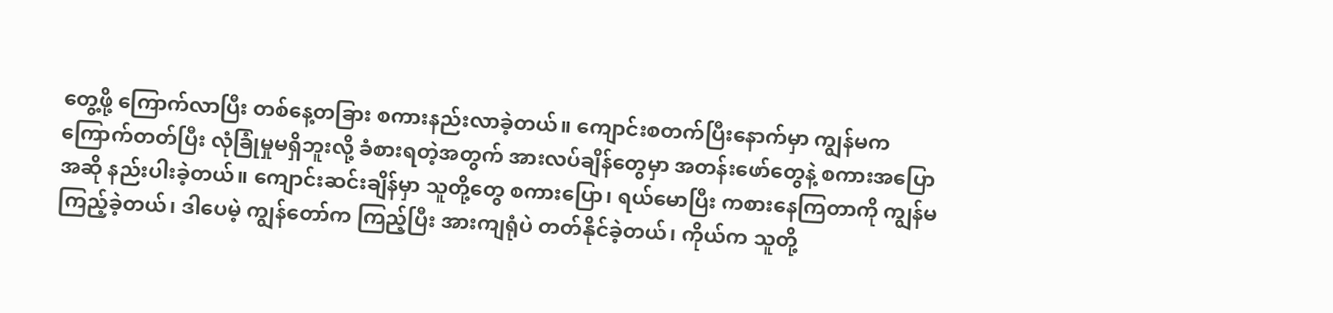တွေ့ဖို့ ကြောက်လာပြီး တစ်နေ့တခြား စကားနည်းလာခဲ့တယ်။ ကျောင်းစတက်ပြီးနောက်မှာ ကျွန်မက ကြောက်တတ်ပြီး လုံခြုံမှုမရှိဘူးလို့ ခံစားရတဲ့အတွက် အားလပ်ချိန်တွေမှာ အတန်းဖော်တွေနဲ့ စကားအပြောအဆို နည်းပါးခဲ့တယ်။ ကျောင်းဆင်းချိန်မှာ သူတို့တွေ စကားပြော၊ ရယ်မောပြီး ကစားနေကြတာကို ကျွန်မကြည့်ခဲ့တယ်၊ ဒါပေမဲ့ ကျွန်တော်က ကြည့်ပြီး အားကျရုံပဲ တတ်နိုင်ခဲ့တယ်၊ ကိုယ်က သူတို့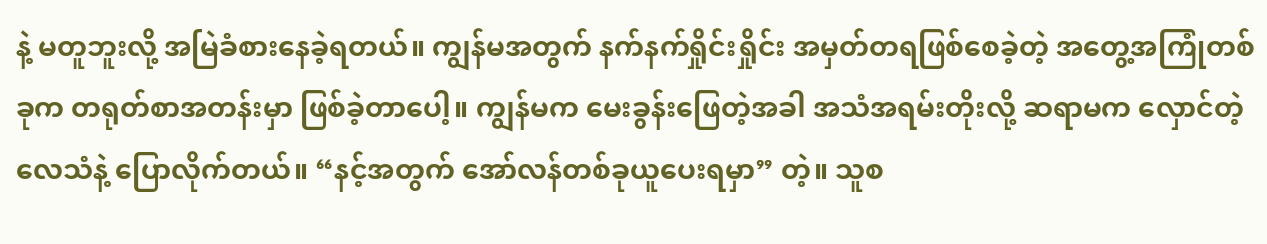နဲ့ မတူဘူးလို့ အမြဲခံစားနေခဲ့ရတယ်။ ကျွန်မအတွက် နက်နက်ရှိုင်းရှိုင်း အမှတ်တရဖြစ်စေခဲ့တဲ့ အတွေ့အကြုံတစ်ခုက တရုတ်စာအတန်းမှာ ဖြစ်ခဲ့တာပေါ့။ ကျွန်မက မေးခွန်းဖြေတဲ့အခါ အသံအရမ်းတိုးလို့ ဆရာမက လှောင်တဲ့လေသံနဲ့ ပြောလိုက်တယ်။ “နင့်အတွက် အော်လန်တစ်ခုယူပေးရမှာ” တဲ့။ သူစ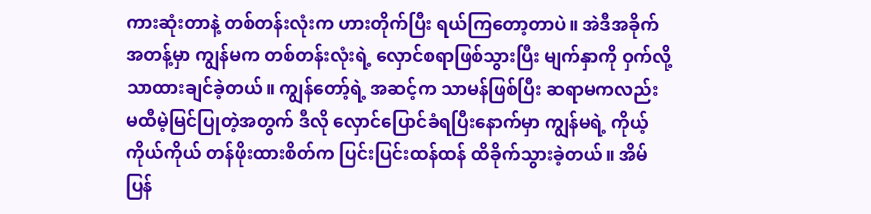ကားဆုံးတာနဲ့ တစ်တန်းလုံးက ဟားတိုက်ပြီး ရယ်ကြတော့တာပဲ။ အဲဒီအခိုက်အတန့်မှာ ကျွန်မက တစ်တန်းလုံးရဲ့ လှောင်စရာဖြစ်သွားပြီး မျက်နှာကို ဝှက်လို့သာထားချင်ခဲ့တယ်။ ကျွန်တော့်ရဲ့ အဆင့်က သာမန်ဖြစ်ပြီး ဆရာမကလည်း မထီမဲ့မြင်ပြုတဲ့အတွက် ဒီလို လှောင်ပြောင်ခံရပြီးနောက်မှာ ကျွန်မရဲ့ ကိုယ့်ကိုယ်ကိုယ် တန်ဖိုးထားစိတ်က ပြင်းပြင်းထန်ထန် ထိခိုက်သွားခဲ့တယ်။ အိမ်ပြန်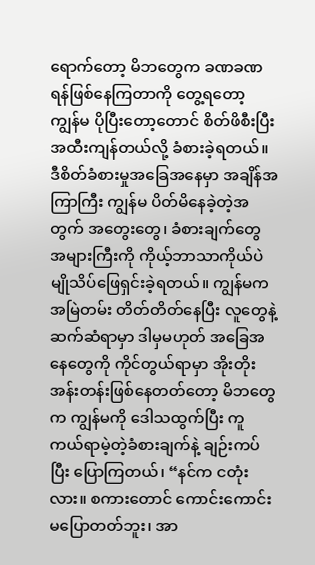ရောက်တော့ မိဘတွေက ခဏခဏ ရန်ဖြစ်နေကြတာကို တွေ့ရတော့ ကျွန်မ ပိုပြီးတော့တောင် စိတ်ဖိစီးပြီး အထီးကျန်တယ်လို့ ခံစားခဲ့ရတယ်။ ဒီစိတ်ခံစားမှုအခြေအနေမှာ အချိန်အကြာကြီး ကျွန်မ ပိတ်မိနေခဲ့တဲ့အတွက် အတွေးတွေ၊ ခံစားချက်တွေ အများကြီးကို ကိုယ့်ဘာသာကိုယ်ပဲ မျိုသိပ်ဖြေရှင်းခဲ့ရတယ်။ ကျွန်မက အမြဲတမ်း တိတ်တိတ်နေပြီး လူတွေနဲ့ဆက်ဆံရာမှာ ဒါမှမဟုတ် အခြေအနေတွေကို ကိုင်တွယ်ရာမှာ အိုးတိုးအန်းတန်းဖြစ်နေတတ်တော့ မိဘတွေက ကျွန်မကို ဒေါသထွက်ပြီး ကူကယ်ရာမဲ့တဲ့ခံစားချက်နဲ့ ချဉ်းကပ်ပြီး ပြောကြတယ်၊ “နင်က ငတုံးလား။ စကားတောင် ကောင်းကောင်းမပြောတတ်ဘူး၊ အာ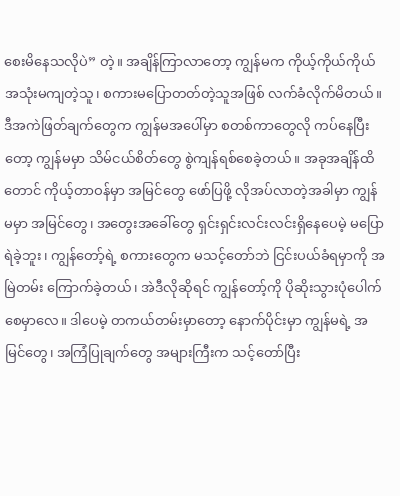စေးမိနေသလိုပဲ” တဲ့။ အချိန်ကြာလာတော့ ကျွန်မက ကိုယ့်ကိုယ်ကိုယ် အသုံးမကျတဲ့သူ၊ စကားမပြောတတ်တဲ့သူအဖြစ် လက်ခံလိုက်မိတယ်။ ဒီအကဲဖြတ်ချက်တွေက ကျွန်မအပေါ်မှာ စတစ်ကာတွေလို ကပ်နေပြီးတော့ ကျွန်မမှာ သိမ်ငယ်စိတ်တွေ စွဲကျန်ရစ်စေခဲ့တယ်။ အခုအချိန်ထိတောင် ကိုယ့်တာဝန်မှာ အမြင်တွေ ဖော်ပြဖို့ လိုအပ်လာတဲ့အခါမှာ ကျွန်မမှာ အမြင်တွေ၊ အတွေးအခေါ်တွေ ရှင်းရှင်းလင်းလင်းရှိနေပေမဲ့ မပြောရဲခဲ့ဘူး၊ ကျွန်တော့်ရဲ့ စကားတွေက မသင့်တော်ဘဲ ငြင်းပယ်ခံရမှာကို အမြဲတမ်း ကြောက်ခဲ့တယ်၊ အဲဒီလိုဆိုရင် ကျွန်တော့်ကို ပိုဆိုးသွားပုံပေါက်စေမှာလေ။ ဒါပေမဲ့ တကယ်တမ်းမှာတော့ နောက်ပိုင်းမှာ ကျွန်မရဲ့ အမြင်တွေ၊ အကြံပြုချက်တွေ အများကြီးက သင့်တော်ပြီး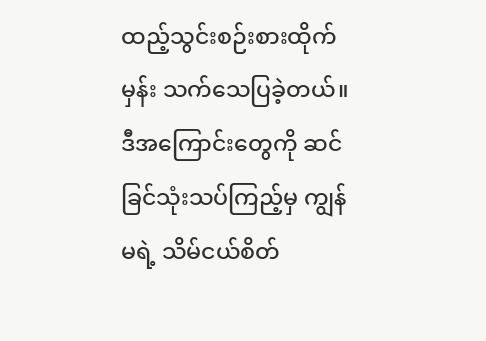ထည့်သွင်းစဉ်းစားထိုက်မှန်း သက်သေပြခဲ့တယ်။ ဒီအကြောင်းတွေကို ဆင်ခြင်သုံးသပ်ကြည့်မှ ကျွန်မရဲ့ သိမ်ငယ်စိတ်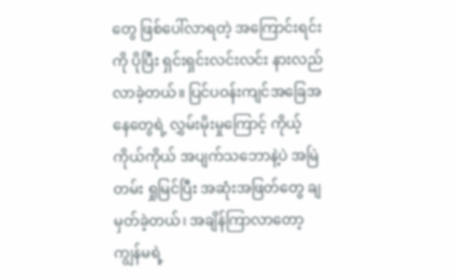တွေ ဖြစ်ပေါ်လာရတဲ့ အကြောင်းရင်းကို ပိုပြီး ရှင်းရှင်းလင်းလင်း နားလည်လာခဲ့တယ်။ ပြင်ပဝန်းကျင်အခြေအနေတွေရဲ့ လွှမ်းမိုးမှုကြောင့် ကိုယ့်ကိုယ်ကိုယ် အပျက်သဘောနဲ့ပဲ အမြဲတမ်း ရှုမြင်ပြီး အဆုံးအဖြတ်တွေ ချမှတ်ခဲ့တယ်၊ အချိန်ကြာလာတော့ ကျွန်မရဲ့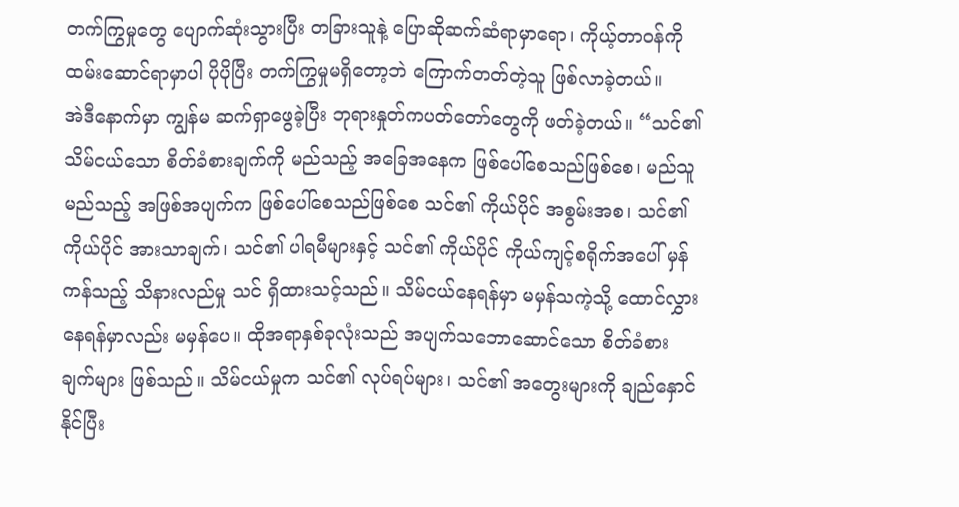တက်ကြွမှုတွေ ပျောက်ဆုံးသွားပြီး တခြားသူနဲ့ ပြောဆိုဆက်ဆံရာမှာရော၊ ကိုယ့်တာဝန်ကို ထမ်းဆောင်ရာမှာပါ ပိုပိုပြီး တက်ကြွမှုမရှိတော့ဘဲ ကြောက်တတ်တဲ့သူ ဖြစ်လာခဲ့တယ်။
အဲဒီနောက်မှာ ကျွန်မ ဆက်ရှာဖွေခဲ့ပြီး ဘုရားနှုတ်ကပတ်တော်တွေကို ဖတ်ခဲ့တယ်။ “သင်၏သိမ်ငယ်သော စိတ်ခံစားချက်ကို မည်သည့် အခြေအနေက ဖြစ်ပေါ်စေသည်ဖြစ်စေ၊ မည်သူ မည်သည့် အဖြစ်အပျက်က ဖြစ်ပေါ်စေသည်ဖြစ်စေ သင်၏ ကိုယ်ပိုင် အစွမ်းအစ၊ သင်၏ ကိုယ်ပိုင် အားသာချက်၊ သင်၏ ပါရမီများနှင့် သင်၏ ကိုယ်ပိုင် ကိုယ်ကျင့်စရိုက်အပေါ် မှန်ကန်သည့် သိနားလည်မှု သင် ရှိထားသင့်သည်။ သိမ်ငယ်နေရန်မှာ မမှန်သကဲ့သို့ ထောင်လွှားနေရန်မှာလည်း မမှန်ပေ။ ထိုအရာနှစ်ခုလုံးသည် အပျက်သဘောဆောင်သော စိတ်ခံစားချက်များ ဖြစ်သည်။ သိမ်ငယ်မှုက သင်၏ လုပ်ရပ်များ၊ သင်၏ အတွေးများကို ချည်နှောင်နိုင်ပြီး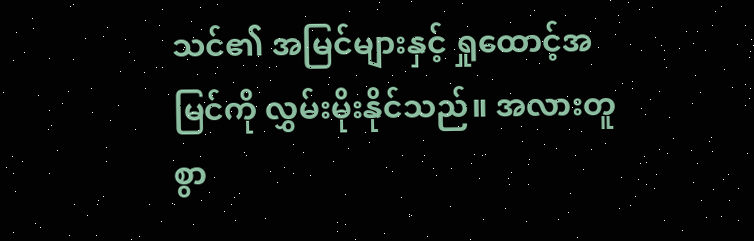သင်၏ အမြင်များနှင့် ရှုထောင့်အမြင်ကို လွှမ်းမိုးနိုင်သည်။ အလားတူစွာ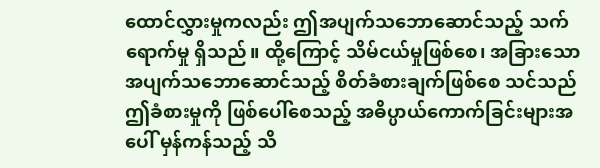ထောင်လွှားမှုကလည်း ဤအပျက်သဘောဆောင်သည့် သက်ရောက်မှု ရှိသည်။ ထို့ကြောင့် သိမ်ငယ်မှုဖြစ်စေ၊ အခြားသော အပျက်သဘောဆောင်သည့် စိတ်ခံစားချက်ဖြစ်စေ သင်သည် ဤခံစားမှုကို ဖြစ်ပေါ်စေသည့် အဓိပ္ပာယ်ကောက်ခြင်းများအပေါ် မှန်ကန်သည့် သိ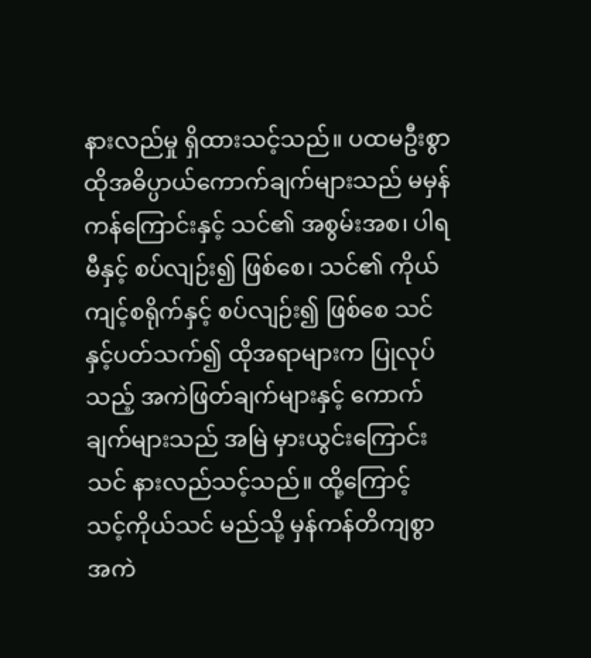နားလည်မှု ရှိထားသင့်သည်။ ပထမဦးစွာ ထိုအဓိပ္ပာယ်ကောက်ချက်များသည် မမှန်ကန်ကြောင်းနှင့် သင်၏ အစွမ်းအစ၊ ပါရမီနှင့် စပ်လျဉ်း၍ ဖြစ်စေ၊ သင်၏ ကိုယ်ကျင့်စရိုက်နှင့် စပ်လျဉ်း၍ ဖြစ်စေ သင်နှင့်ပတ်သက်၍ ထိုအရာများက ပြုလုပ်သည့် အကဲဖြတ်ချက်များနှင့် ကောက်ချက်များသည် အမြဲ မှားယွင်းကြောင်း သင် နားလည်သင့်သည်။ ထို့ကြောင့် သင့်ကိုယ်သင် မည်သို့ မှန်ကန်တိကျစွာ အကဲ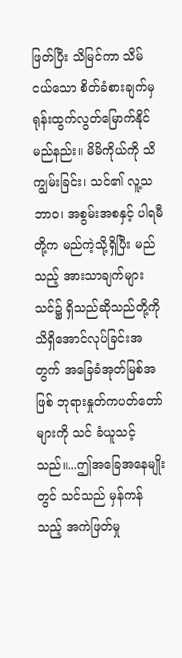ဖြတ်ပြီး သိမြင်ကာ သိမ်ငယ်သော စိတ်ခံစားချက်မှ ရုန်းထွက်လွတ်မြောက်နိုင်မည်နည်း။ မိမိကိုယ်ကို သိကျွမ်းခြင်း၊ သင်၏ လူ့သဘာဝ၊ အစွမ်းအစနှင့် ပါရမီတို့က မည်ကဲ့သို့ရှိပြီး မည်သည့် အားသာချက်များ သင်၌ ရှိသည်ဆိုသည်တို့ကို သိရှိအောင်လုပ်ခြင်းအတွက် အခြေခံအုတ်မြစ်အဖြစ် ဘုရားနှုတ်ကပတ်တော်များကို သင် ခံယူသင့်သည်။...ဤအခြေအနေမျိုးတွင် သင်သည် မှန်ကန်သည့် အကဲဖြတ်မှု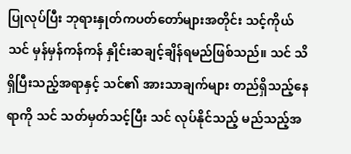ပြုလုပ်ပြီး ဘုရားနှုတ်ကပတ်တော်များအတိုင်း သင့်ကိုယ်သင် မှန်မှန်ကန်ကန် နှိုင်းဆချင့်ချိန်ရမည်ဖြစ်သည်။ သင် သိရှိပြီးသည့်အရာနှင့် သင်၏ အားသာချက်များ တည်ရှိသည့်နေရာကို သင် သတ်မှတ်သင့်ပြီး သင် လုပ်နိုင်သည့် မည်သည့်အ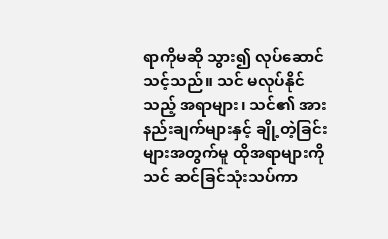ရာကိုမဆို သွား၍ လုပ်ဆောင်သင့်သည်။ သင် မလုပ်နိုင်သည့် အရာများ၊ သင်၏ အားနည်းချက်များနှင့် ချို့တဲ့ခြင်းများအတွက်မူ ထိုအရာများကို သင် ဆင်ခြင်သုံးသပ်ကာ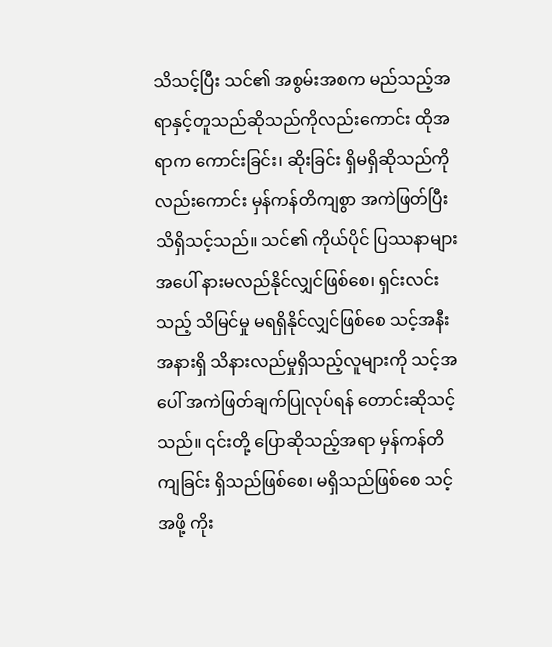သိသင့်ပြီး သင်၏ အစွမ်းအစက မည်သည့်အရာနှင့်တူသည်ဆိုသည်ကိုလည်းကောင်း ထိုအရာက ကောင်းခြင်း၊ ဆိုးခြင်း ရှိမရှိဆိုသည်ကိုလည်းကောင်း မှန်ကန်တိကျစွာ အကဲဖြတ်ပြီး သိရှိသင့်သည်။ သင်၏ ကိုယ်ပိုင် ပြဿနာများအပေါ် နားမလည်နိုင်လျှင်ဖြစ်စေ၊ ရှင်းလင်းသည့် သိမြင်မှု မရရှိနိုင်လျှင်ဖြစ်စေ သင့်အနီးအနားရှိ သိနားလည်မှုရှိသည့်လူများကို သင့်အပေါ် အကဲဖြတ်ချက်ပြုလုပ်ရန် တောင်းဆိုသင့်သည်။ ၎င်းတို့ ပြောဆိုသည့်အရာ မှန်ကန်တိကျခြင်း ရှိသည်ဖြစ်စေ၊ မရှိသည်ဖြစ်စေ သင့်အဖို့ ကိုး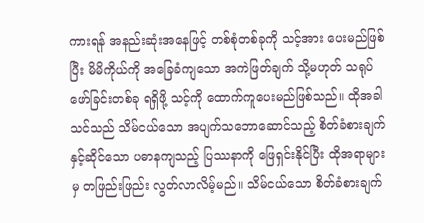ကားရန် အနည်းဆုံးအနေဖြင့် တစ်စုံတစ်ခုကို သင့်အား ပေးမည်ဖြစ်ပြီး မိမိကိုယ်ကို အခြေခံကျသော အကဲဖြတ်ချက် သို့မဟုတ် သရုပ်ဖော်ခြင်းတစ်ခု ရရှိဖို့ သင့်ကို ထောက်ကူပေးမည်ဖြစ်သည်။ ထိုအခါ သင်သည် သိမ်ငယ်သော အပျက်သဘောဆောင်သည့် စိတ်ခံစားချက်နှင့်ဆိုင်သော ပဓာနကျသည့် ပြဿနာကို ဖြေရှင်းနိုင်ပြီး ထိုအရာများမှ တဖြည်းဖြည်း လွတ်လာလိမ့်မည်။ သိမ်ငယ်သော စိတ်ခံစားချက်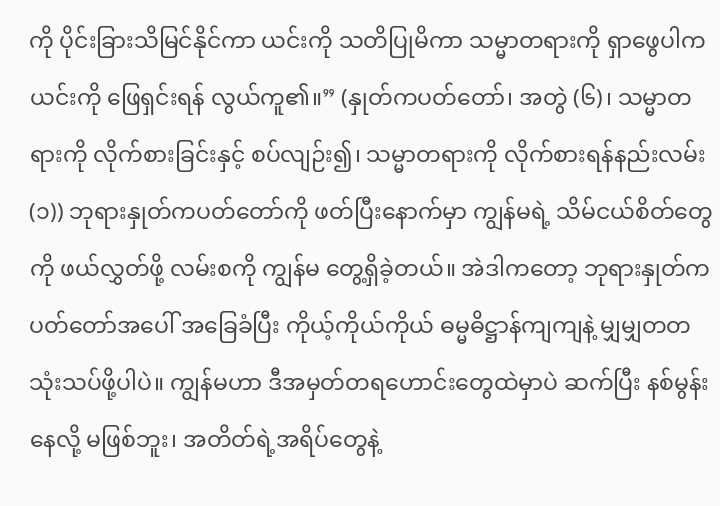ကို ပိုင်းခြားသိမြင်နိုင်ကာ ယင်းကို သတိပြုမိကာ သမ္မာတရားကို ရှာဖွေပါက ယင်းကို ဖြေရှင်းရန် လွယ်ကူ၏။” (နှုတ်ကပတ်တော်၊ အတွဲ (၆)၊ သမ္မာတရားကို လိုက်စားခြင်းနှင့် စပ်လျဉ်း၍၊ သမ္မာတရားကို လိုက်စားရန်နည်းလမ်း (၁)) ဘုရားနှုတ်ကပတ်တော်ကို ဖတ်ပြီးနောက်မှာ ကျွန်မရဲ့ သိမ်ငယ်စိတ်တွေကို ဖယ်လွှတ်ဖို့ လမ်းစကို ကျွန်မ တွေ့ရှိခဲ့တယ်။ အဲဒါကတော့ ဘုရားနှုတ်ကပတ်တော်အပေါ် အခြေခံပြီး ကိုယ့်ကိုယ်ကိုယ် ဓမ္မဓိဋ္ဌာန်ကျကျနဲ့ မျှမျှတတ သုံးသပ်ဖို့ပါပဲ။ ကျွန်မဟာ ဒီအမှတ်တရဟောင်းတွေထဲမှာပဲ ဆက်ပြီး နစ်မွန်းနေလို့ မဖြစ်ဘူး၊ အတိတ်ရဲ့အရိပ်တွေနဲ့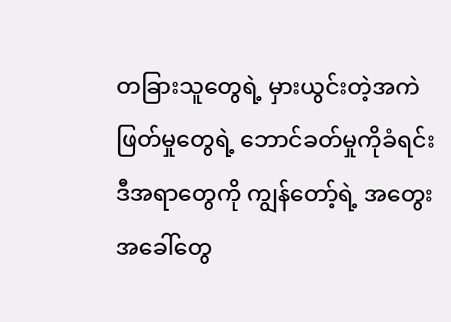တခြားသူတွေရဲ့ မှားယွင်းတဲ့အကဲဖြတ်မှုတွေရဲ့ ဘောင်ခတ်မှုကိုခံရင်း ဒီအရာတွေကို ကျွန်တော့်ရဲ့ အတွေးအခေါ်တွေ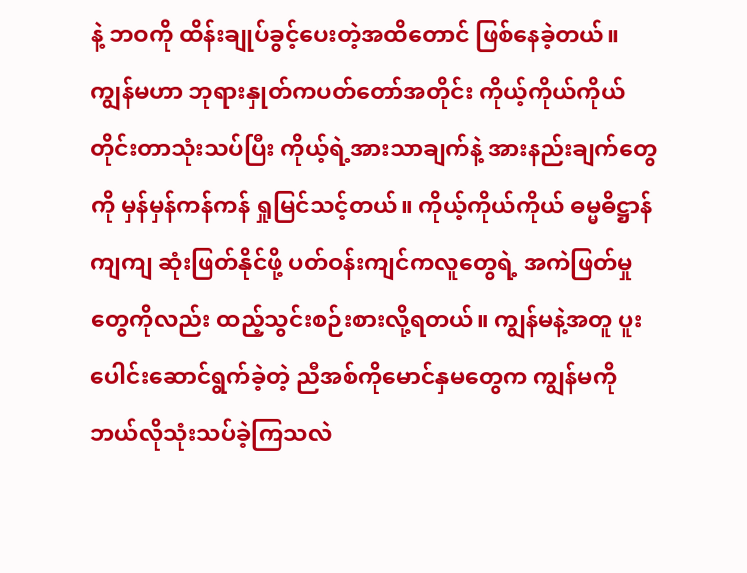နဲ့ ဘဝကို ထိန်းချုပ်ခွင့်ပေးတဲ့အထိတောင် ဖြစ်နေခဲ့တယ်။ ကျွန်မဟာ ဘုရားနှုတ်ကပတ်တော်အတိုင်း ကိုယ့်ကိုယ်ကိုယ် တိုင်းတာသုံးသပ်ပြီး ကိုယ့်ရဲ့အားသာချက်နဲ့ အားနည်းချက်တွေကို မှန်မှန်ကန်ကန် ရှုမြင်သင့်တယ်။ ကိုယ့်ကိုယ်ကိုယ် ဓမ္မဓိဋ္ဌာန်ကျကျ ဆုံးဖြတ်နိုင်ဖို့ ပတ်ဝန်းကျင်ကလူတွေရဲ့ အကဲဖြတ်မှုတွေကိုလည်း ထည့်သွင်းစဉ်းစားလို့ရတယ်။ ကျွန်မနဲ့အတူ ပူးပေါင်းဆောင်ရွက်ခဲ့တဲ့ ညီအစ်ကိုမောင်နှမတွေက ကျွန်မကို ဘယ်လိုသုံးသပ်ခဲ့ကြသလဲ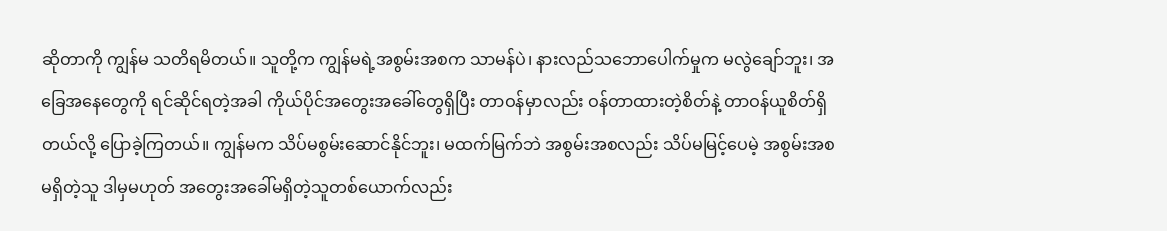ဆိုတာကို ကျွန်မ သတိရမိတယ်။ သူတို့က ကျွန်မရဲ့အစွမ်းအစက သာမန်ပဲ၊ နားလည်သဘောပေါက်မှုက မလွဲချော်ဘူး၊ အခြေအနေတွေကို ရင်ဆိုင်ရတဲ့အခါ ကိုယ်ပိုင်အတွေးအခေါ်တွေရှိပြီး တာဝန်မှာလည်း ဝန်တာထားတဲ့စိတ်နဲ့ တာဝန်ယူစိတ်ရှိတယ်လို့ ပြောခဲ့ကြတယ်။ ကျွန်မက သိပ်မစွမ်းဆောင်နိုင်ဘူး၊ မထက်မြက်ဘဲ အစွမ်းအစလည်း သိပ်မမြင့်ပေမဲ့ အစွမ်းအစမရှိတဲ့သူ ဒါမှမဟုတ် အတွေးအခေါ်မရှိတဲ့သူတစ်ယောက်လည်း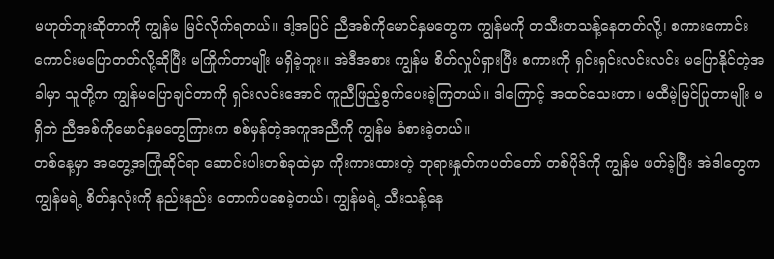မဟုတ်ဘူးဆိုတာကို ကျွန်မ မြင်လိုက်ရတယ်။ ဒါ့အပြင် ညီအစ်ကိုမောင်နှမတွေက ကျွန်မကို တသီးတသန့်နေတတ်လို့၊ စကားကောင်းကောင်းမပြောတတ်လို့ဆိုပြီး မကြိုက်တာမျိုး မရှိခဲ့ဘူး။ အဲဒီအစား ကျွန်မ စိတ်လှုပ်ရှားပြီး စကားကို ရှင်းရှင်းလင်းလင်း မပြောနိုင်တဲ့အခါမှာ သူတို့က ကျွန်မပြောချင်တာကို ရှင်းလင်းအောင် ကူညီဖြည့်စွက်ပေးခဲ့ကြတယ်။ ဒါကြောင့် အထင်သေးတာ၊ မထီမဲ့မြင်ပြုတာမျိုး မရှိဘဲ ညီအစ်ကိုမောင်နှမတွေကြားက စစ်မှန်တဲ့အကူအညီကို ကျွန်မ ခံစားခဲ့တယ်။
တစ်နေ့မှာ အတွေ့အကြုံဆိုင်ရာ ဆောင်းပါးတစ်ခုထဲမှာ ကိုးကားထားတဲ့ ဘုရားနှုတ်ကပတ်တော် တစ်ပိုဒ်ကို ကျွန်မ ဖတ်ခဲ့ပြီး အဲဒါတွေက ကျွန်မရဲ့ စိတ်နှလုံးကို နည်းနည်း တောက်ပစေခဲ့တယ်၊ ကျွန်မရဲ့ သီးသန့်နေ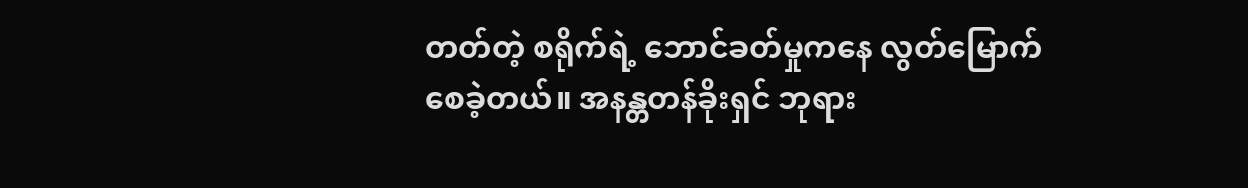တတ်တဲ့ စရိုက်ရဲ့ ဘောင်ခတ်မှုကနေ လွတ်မြောက်စေခဲ့တယ်။ အနန္တတန်ခိုးရှင် ဘုရား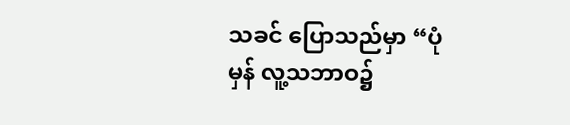သခင် ပြောသည်မှာ “ပုံမှန် လူ့သဘာဝ၌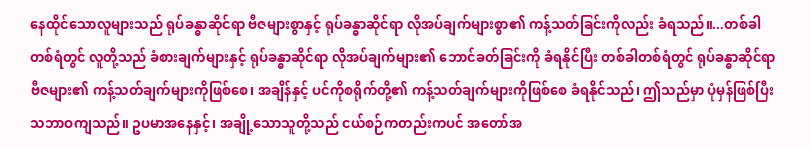နေထိုင်သောလူများသည် ရုပ်ခန္ဓာဆိုင်ရာ ဗီဇများစွာနှင့် ရုပ်ခန္ဓာဆိုင်ရာ လိုအပ်ချက်များစွာ၏ ကန့်သတ်ခြင်းကိုလည်း ခံရသည်။...တစ်ခါတစ်ရံတွင် လူတို့သည် ခံစားချက်များနှင့် ရုပ်ခန္ဓာဆိုင်ရာ လိုအပ်ချက်များ၏ ဘောင်ခတ်ခြင်းကို ခံရနိုင်ပြီး တစ်ခါတစ်ရံတွင် ရုပ်ခန္ဓာဆိုင်ရာ ဗီဇများ၏ ကန့်သတ်ချက်များကိုဖြစ်စေ၊ အချိန်နှင့် ပင်ကိုစရိုက်တို့၏ ကန့်သတ်ချက်များကိုဖြစ်စေ ခံရနိုင်သည်၊ ဤသည်မှာ ပုံမှန်ဖြစ်ပြီး သဘာဝကျသည်။ ဥပမာအနေနှင့်၊ အချို့သောသူတို့သည် ငယ်စဉ်ကတည်းကပင် အတော်အ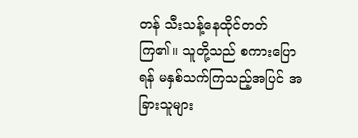တန် သီးသန့်နေထိုင်တတ်ကြ၏။ သူတို့သည် စကားပြောရန် မနှစ်သက်ကြသည့်အပြင် အခြားသူများ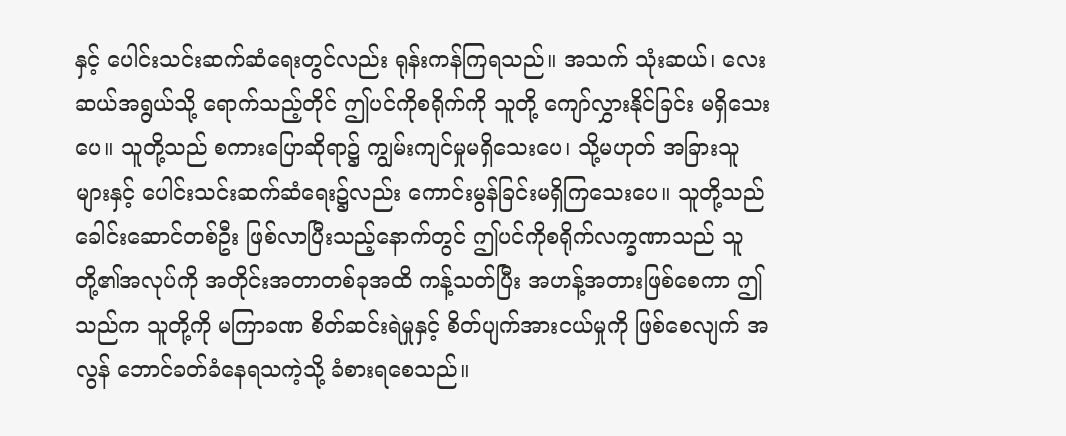နှင့် ပေါင်းသင်းဆက်ဆံရေးတွင်လည်း ရုန်းကန်ကြရသည်။ အသက် သုံးဆယ်၊ လေးဆယ်အရွယ်သို့ ရောက်သည့်တိုင် ဤပင်ကိုစရိုက်ကို သူတို့ ကျော်လွှားနိုင်ခြင်း မရှိသေးပေ။ သူတို့သည် စကားပြောဆိုရာ၌ ကျွမ်းကျင်မှုမရှိသေးပေ၊ သို့မဟုတ် အခြားသူများနှင့် ပေါင်းသင်းဆက်ဆံရေး၌လည်း ကောင်းမွန်ခြင်းမရှိကြသေးပေ။ သူတို့သည် ခေါင်းဆောင်တစ်ဦး ဖြစ်လာပြီးသည့်နောက်တွင် ဤပင်ကိုစရိုက်လက္ခဏာသည် သူတို့၏အလုပ်ကို အတိုင်းအတာတစ်ခုအထိ ကန့်သတ်ပြီး အဟန့်အတားဖြစ်စေကာ ဤသည်က သူတို့ကို မကြာခဏ စိတ်ဆင်းရဲမှုနှင့် စိတ်ပျက်အားငယ်မှုကို ဖြစ်စေလျက် အလွန် ဘောင်ခတ်ခံနေရသကဲ့သို့ ခံစားရစေသည်။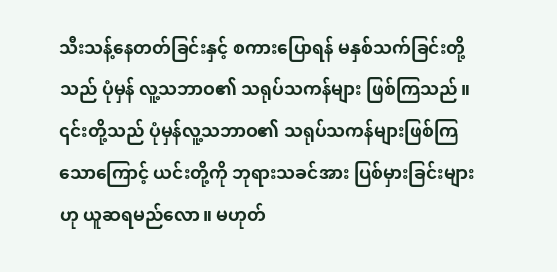သီးသန့်နေတတ်ခြင်းနှင့် စကားပြောရန် မနှစ်သက်ခြင်းတို့သည် ပုံမှန် လူ့သဘာဝ၏ သရုပ်သကန်များ ဖြစ်ကြသည်။ ၎င်းတို့သည် ပုံမှန်လူ့သဘာဝ၏ သရုပ်သကန်များဖြစ်ကြသောကြောင့် ယင်းတို့ကို ဘုရားသခင်အား ပြစ်မှားခြင်းများဟု ယူဆရမည်လော။ မဟုတ်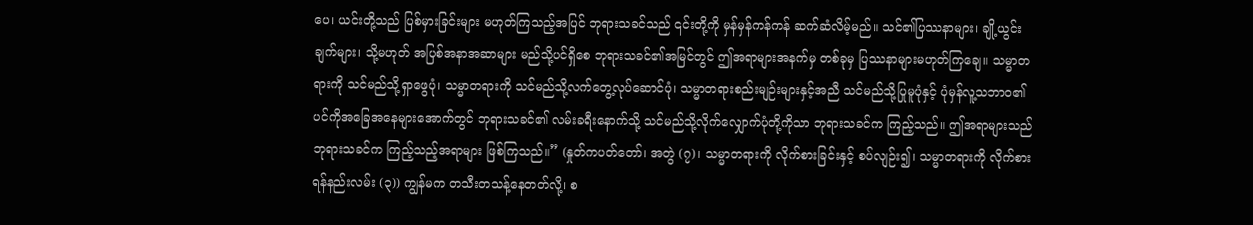ပေ၊ ယင်းတို့သည် ပြစ်မှားခြင်းများ မဟုတ်ကြသည့်အပြင် ဘုရားသခင်သည် ၎င်းတို့ကို မှန်မှန်ကန်ကန် ဆက်ဆံလိမ့်မည်။ သင်၏ပြဿနာများ၊ ချို့ယွင်းချက်များ၊ သို့မဟုတ် အပြစ်အနာအဆာများ မည်သို့ပင်ရှိစေ ဘုရားသခင်၏အမြင်တွင် ဤအရာများအနက်မှ တစ်ခုမှ ပြဿနာများမဟုတ်ကြချေ။ သမ္မာတရားကို သင်မည်သို့ရှာဖွေပုံ၊ သမ္မာတရားကို သင်မည်သို့လက်တွေ့လုပ်ဆောင်ပုံ၊ သမ္မာတရားစည်းမျဉ်းများနှင့်အညီ သင်မည်သို့ပြုမူပုံနှင့် ပုံမှန်လူ့သဘာဝ၏ ပင်ကိုအခြေအနေများအောက်တွင် ဘုရားသခင်၏ လမ်းခရီးနောက်သို့ သင်မည်သို့လိုက်လျှောက်ပုံတို့ကိုသာ ဘုရားသခင်က ကြည့်သည်။ ဤအရာများသည် ဘုရားသခင်က ကြည့်သည့်အရာများ ဖြစ်ကြသည်။” (နှုတ်ကပတ်တော်၊ အတွဲ (၇)၊ သမ္မာတရားကို လိုက်စားခြင်းနှင့် စပ်လျဉ်း၍၊ သမ္မာတရားကို လိုက်စားရန်နည်းလမ်း (၃)) ကျွန်မက တသီးတသန့်နေတတ်လို့၊ စ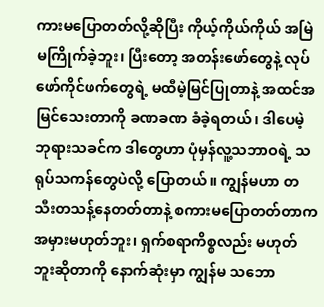ကားမပြောတတ်လို့ဆိုပြီး ကိုယ့်ကိုယ်ကိုယ် အမြဲမကြိုက်ခဲ့ဘူး၊ ပြီးတော့ အတန်းဖော်တွေနဲ့ လုပ်ဖော်ကိုင်ဖက်တွေရဲ့ မထီမဲ့မြင်ပြုတာနဲ့ အထင်အမြင်သေးတာကို ခဏခဏ ခံခဲ့ရတယ်၊ ဒါပေမဲ့ ဘုရားသခင်က ဒါတွေဟာ ပုံမှန်လူ့သဘာဝရဲ့ သရုပ်သကန်တွေပဲလို့ ပြောတယ်။ ကျွန်မဟာ တသီးတသန့်နေတတ်တာနဲ့ စကားမပြောတတ်တာက အမှားမဟုတ်ဘူး၊ ရှက်စရာကိစ္စလည်း မဟုတ်ဘူးဆိုတာကို နောက်ဆုံးမှာ ကျွန်မ သဘော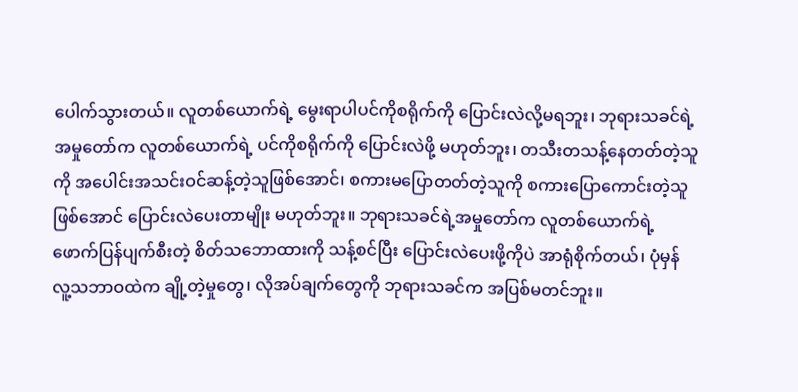ပေါက်သွားတယ်။ လူတစ်ယောက်ရဲ့ မွေးရာပါပင်ကိုစရိုက်ကို ပြောင်းလဲလို့မရဘူး၊ ဘုရားသခင်ရဲ့အမှုတော်က လူတစ်ယောက်ရဲ့ ပင်ကိုစရိုက်ကို ပြောင်းလဲဖို့ မဟုတ်ဘူး၊ တသီးတသန့်နေတတ်တဲ့သူကို အပေါင်းအသင်းဝင်ဆန့်တဲ့သူဖြစ်အောင်၊ စကားမပြောတတ်တဲ့သူကို စကားပြောကောင်းတဲ့သူဖြစ်အောင် ပြောင်းလဲပေးတာမျိုး မဟုတ်ဘူး။ ဘုရားသခင်ရဲ့အမှုတော်က လူတစ်ယောက်ရဲ့ ဖောက်ပြန်ပျက်စီးတဲ့ စိတ်သဘောထားကို သန့်စင်ပြီး ပြောင်းလဲပေးဖို့ကိုပဲ အာရုံစိုက်တယ်၊ ပုံမှန်လူ့သဘာဝထဲက ချို့တဲ့မှုတွေ၊ လိုအပ်ချက်တွေကို ဘုရားသခင်က အပြစ်မတင်ဘူး။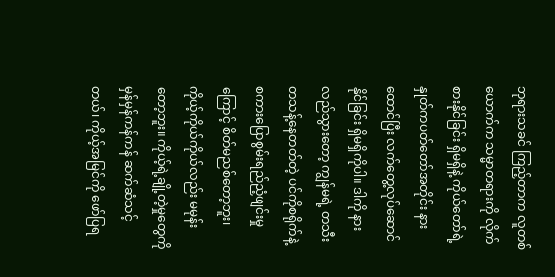ဘုရားသခင် ကြည့်တာက လူတစ်ယောက်က သမ္မာတရားကို လိုက်စားနိုင်ခြင်း ရှိမရှိနဲ့ ကိုယ်တော်ရဲ့ နှုတ်ကပတ်တော်အတိုင်း နားထောင်ပြီး လက်တွေ့လုပ်ဆောင်နိုင်ခြင်း ရှိမရှိကိုပါ။ ဒါကို နားလည်သွားတော့ ကျွန်မရဲ့ တသီးတသန့်နေတတ်တဲ့ ပင်ကိုစရိုက်နဲ့ စကားပြောစွမ်းရည်ညံ့ဖျင်းမှုကြောင့် စိတ်မညစ်တော့ဘူး၊ ကိုယ့်ကိုယ်ကိုယ်လည်း မမုန်းတော့ဘူး။ ကိုယ့်ရဲ့ချို့တဲ့မှုတွေကို မှန်မှန်ကန်ကန် ဆက်ဆံသင့်တယ်၊ ကိုယ့်အမြင်ကို ဖော်ပြရ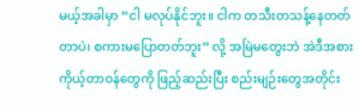မယ့်အခါမှာ “ငါ မလုပ်နိုင်ဘူး။ ငါက တသီးတသန့်နေတတ်တာပဲ၊ စကားမပြောတတ်ဘူး” လို့ အမြဲမတွေးဘဲ အဲဒီအစား ကိုယ့်တာဝန်တွေကို ဖြည့်ဆည်းပြီး စည်းမျဉ်းတွေအတိုင်း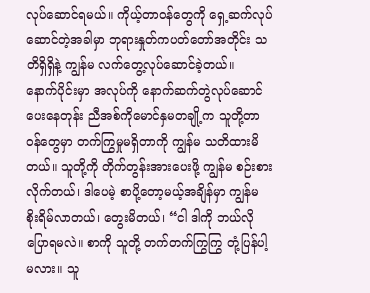လုပ်ဆောင်ရမယ်။ ကိုယ့်တာဝန်တွေကို ရှေ့ဆက်လုပ်ဆောင်တဲ့အခါမှာ ဘုရားနှုတ်ကပတ်တော်အတိုင်း သတိရှိရှိနဲ့ ကျွန်မ လက်တွေ့လုပ်ဆောင်ခဲ့တယ်။
နောက်ပိုင်းမှာ အလုပ်ကို နောက်ဆက်တွဲလုပ်ဆောင်ပေးနေတုန်း ညီအစ်ကိုမောင်နှမတချို့က သူတို့တာဝန်တွေမှာ တက်ကြွမှုမရှိတာကို ကျွန်မ သတိထားမိတယ်။ သူတို့ကို တိုက်တွန်းအားပေးဖို့ ကျွန်မ စဉ်းစားလိုက်တယ်၊ ဒါပေမဲ့ စာပို့တော့မယ့်အချိန်မှာ ကျွန်မ စိုးရိမ်လာတယ်၊ တွေးမိတယ်၊ “ငါ ဒါကို ဘယ်လိုပြောရမလဲ။ စာကို သူတို့ တက်တက်ကြွကြွ တုံ့ပြန်ပါ့မလား။ သူ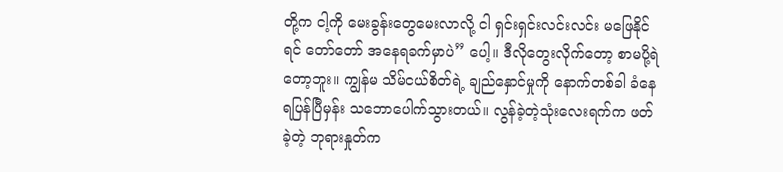တို့က ငါ့ကို မေးခွန်းတွေမေးလာလို့ ငါ ရှင်းရှင်းလင်းလင်း မဖြေနိုင်ရင် တော်တော် အနေရခက်မှာပဲ” ပေါ့။ ဒီလိုတွေးလိုက်တော့ စာမပို့ရဲတော့ဘူး။ ကျွန်မ သိမ်ငယ်စိတ်ရဲ့ ချည်နှောင်မှုကို နောက်တစ်ခါ ခံနေရပြန်ပြီမှန်း သဘောပေါက်သွားတယ်။ လွန်ခဲ့တဲ့သုံးလေးရက်က ဖတ်ခဲ့တဲ့ ဘုရားနှုတ်က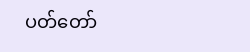ပတ်တော်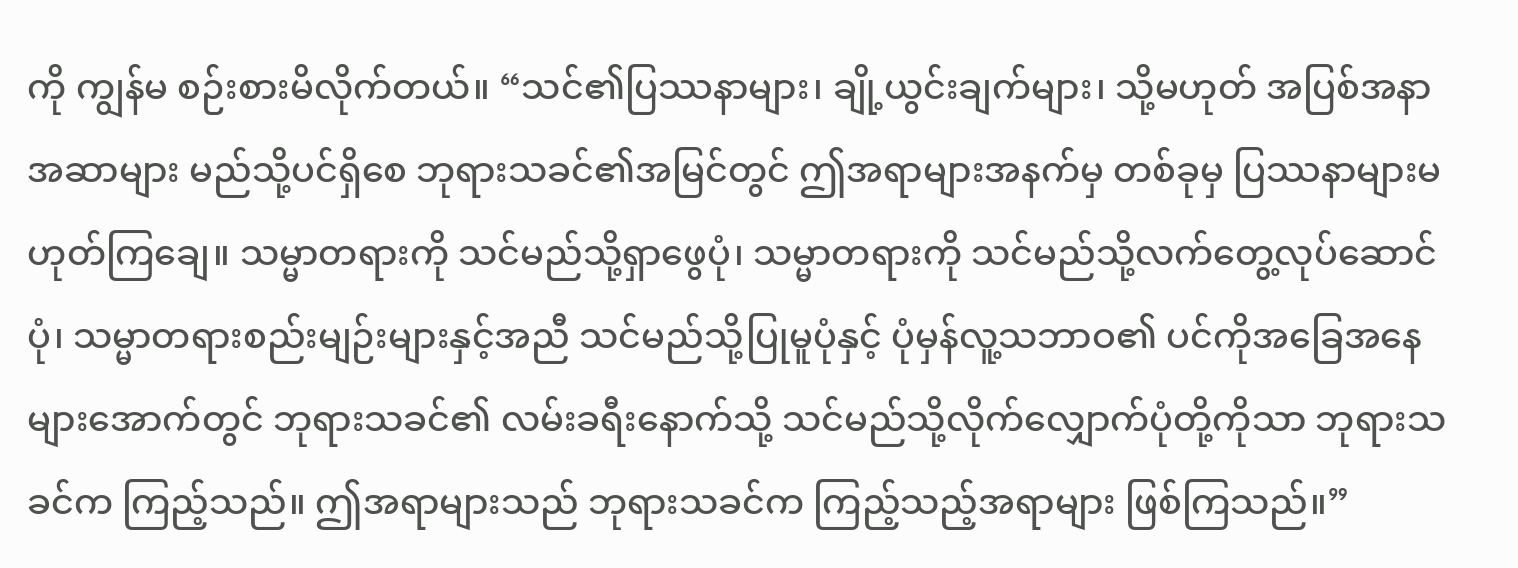ကို ကျွန်မ စဉ်းစားမိလိုက်တယ်။ “သင်၏ပြဿနာများ၊ ချို့ယွင်းချက်များ၊ သို့မဟုတ် အပြစ်အနာအဆာများ မည်သို့ပင်ရှိစေ ဘုရားသခင်၏အမြင်တွင် ဤအရာများအနက်မှ တစ်ခုမှ ပြဿနာများမဟုတ်ကြချေ။ သမ္မာတရားကို သင်မည်သို့ရှာဖွေပုံ၊ သမ္မာတရားကို သင်မည်သို့လက်တွေ့လုပ်ဆောင်ပုံ၊ သမ္မာတရားစည်းမျဉ်းများနှင့်အညီ သင်မည်သို့ပြုမူပုံနှင့် ပုံမှန်လူ့သဘာဝ၏ ပင်ကိုအခြေအနေများအောက်တွင် ဘုရားသခင်၏ လမ်းခရီးနောက်သို့ သင်မည်သို့လိုက်လျှောက်ပုံတို့ကိုသာ ဘုရားသခင်က ကြည့်သည်။ ဤအရာများသည် ဘုရားသခင်က ကြည့်သည့်အရာများ ဖြစ်ကြသည်။”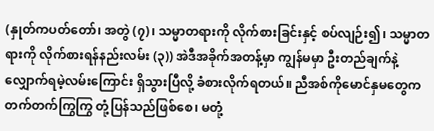(နှုတ်ကပတ်တော်၊ အတွဲ (၇)၊ သမ္မာတရားကို လိုက်စားခြင်းနှင့် စပ်လျဉ်း၍၊ သမ္မာတရားကို လိုက်စားရန်နည်းလမ်း (၃)) အဲဒီအခိုက်အတန့်မှာ ကျွန်မမှာ ဦးတည်ချက်နဲ့ လျှောက်ရမဲ့လမ်းကြောင်း ရှိသွားပြီလို့ ခံစားလိုက်ရတယ်။ ညီအစ်ကိုမောင်နှမတွေက တက်တက်ကြွကြွ တုံ့ပြန်သည်ဖြစ်စေ၊ မတုံ့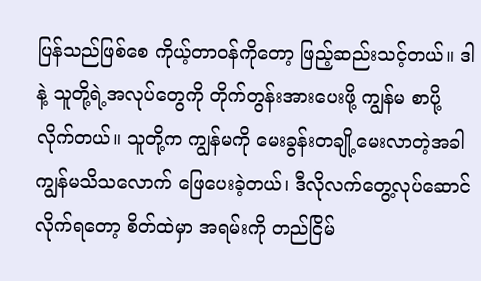ပြန်သည်ဖြစ်စေ ကိုယ့်တာဝန်ကိုတော့ ဖြည့်ဆည်းသင့်တယ်။ ဒါနဲ့ သူတို့ရဲ့အလုပ်တွေကို တိုက်တွန်းအားပေးဖို့ ကျွန်မ စာပို့လိုက်တယ်။ သူတို့က ကျွန်မကို မေးခွန်းတချို့မေးလာတဲ့အခါ ကျွန်မသိသလောက် ဖြေပေးခဲ့တယ်၊ ဒီလိုလက်တွေ့လုပ်ဆောင်လိုက်ရတော့ စိတ်ထဲမှာ အရမ်းကို တည်ငြိမ်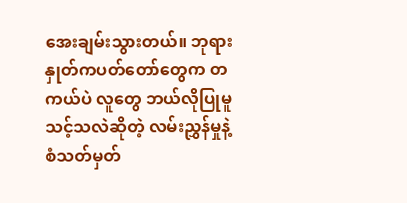အေးချမ်းသွားတယ်။ ဘုရားနှုတ်ကပတ်တော်တွေက တကယ်ပဲ လူတွေ ဘယ်လိုပြုမူသင့်သလဲဆိုတဲ့ လမ်းညွှန်မှုနဲ့ စံသတ်မှတ်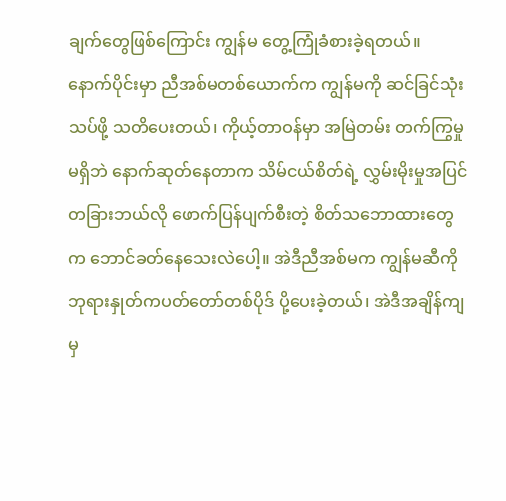ချက်တွေဖြစ်ကြောင်း ကျွန်မ တွေ့ကြုံခံစားခဲ့ရတယ်။
နောက်ပိုင်းမှာ ညီအစ်မတစ်ယောက်က ကျွန်မကို ဆင်ခြင်သုံးသပ်ဖို့ သတိပေးတယ်၊ ကိုယ့်တာဝန်မှာ အမြဲတမ်း တက်ကြွမှုမရှိဘဲ နောက်ဆုတ်နေတာက သိမ်ငယ်စိတ်ရဲ့ လွှမ်းမိုးမှုအပြင် တခြားဘယ်လို ဖောက်ပြန်ပျက်စီးတဲ့ စိတ်သဘောထားတွေက ဘောင်ခတ်နေသေးလဲပေါ့။ အဲဒီညီအစ်မက ကျွန်မဆီကို ဘုရားနှုတ်ကပတ်တော်တစ်ပိုဒ် ပို့ပေးခဲ့တယ်၊ အဲဒီအချိန်ကျမှ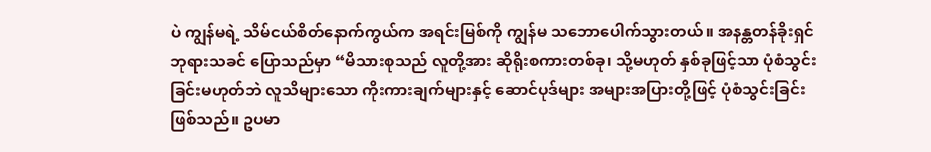ပဲ ကျွန်မရဲ့ သိမ်ငယ်စိတ်နောက်ကွယ်က အရင်းမြစ်ကို ကျွန်မ သဘောပေါက်သွားတယ်။ အနန္တတန်ခိုးရှင် ဘုရားသခင် ပြောသည်မှာ “မိသားစုသည် လူတို့အား ဆိုရိုးစကားတစ်ခု၊ သို့မဟုတ် နှစ်ခုဖြင့်သာ ပုံစံသွင်းခြင်းမဟုတ်ဘဲ လူသိများသော ကိုးကားချက်များနှင့် ဆောင်ပုဒ်များ အများအပြားတို့ဖြင့် ပုံစံသွင်းခြင်းဖြစ်သည်။ ဥပမာ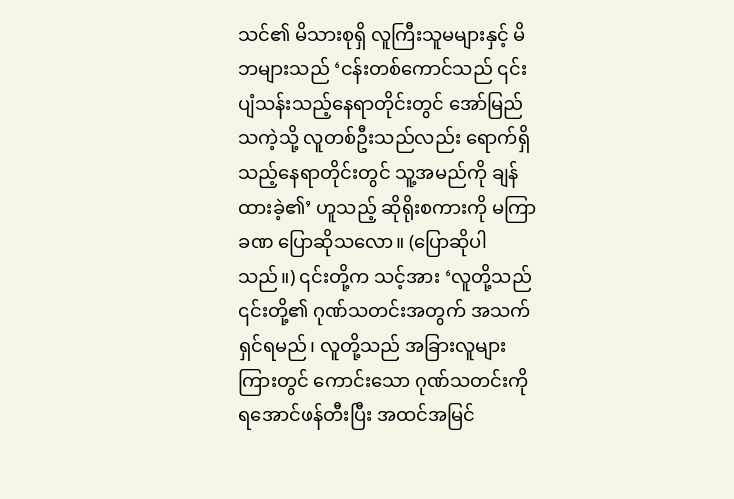သင်၏ မိသားစုရှိ လူကြီးသူမများနှင့် မိဘများသည် ‘ငန်းတစ်ကောင်သည် ၎င်းပျံသန်းသည့်နေရာတိုင်းတွင် အော်မြည်သကဲ့သို့ လူတစ်ဦးသည်လည်း ရောက်ရှိသည့်နေရာတိုင်းတွင် သူ့အမည်ကို ချန်ထားခဲ့၏’ ဟူသည့် ဆိုရိုးစကားကို မကြာခဏ ပြောဆိုသလော။ (ပြောဆိုပါသည်။) ၎င်းတို့က သင့်အား ‘လူတို့သည် ၎င်းတို့၏ ဂုဏ်သတင်းအတွက် အသက်ရှင်ရမည်၊ လူတို့သည် အခြားလူများကြားတွင် ကောင်းသော ဂုဏ်သတင်းကို ရအောင်ဖန်တီးပြီး အထင်အမြင်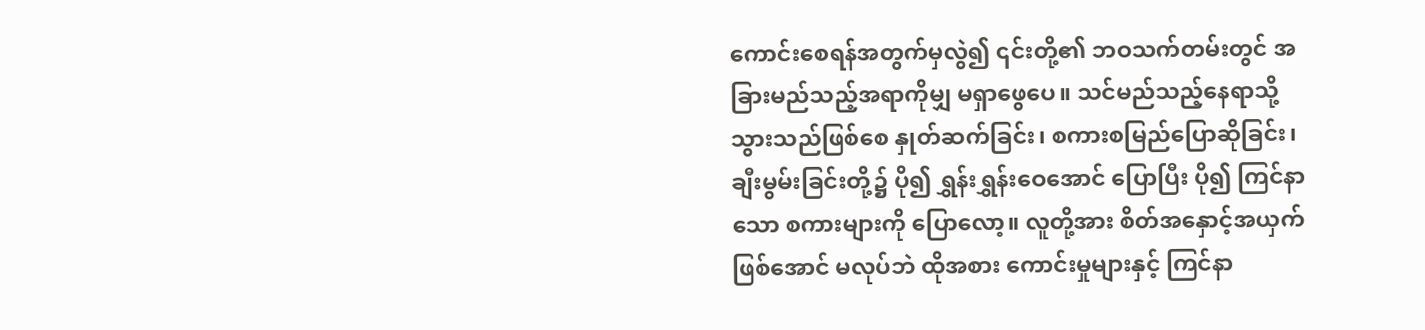ကောင်းစေရန်အတွက်မှလွဲ၍ ၎င်းတို့၏ ဘဝသက်တမ်းတွင် အခြားမည်သည့်အရာကိုမျှ မရှာဖွေပေ။ သင်မည်သည့်နေရာသို့ သွားသည်ဖြစ်စေ နှုတ်ဆက်ခြင်း၊ စကားစမြည်ပြောဆိုခြင်း၊ ချီးမွမ်းခြင်းတို့၌ ပို၍ ရွှန်းရွှန်းဝေအောင် ပြောပြီး ပို၍ ကြင်နာသော စကားများကို ပြောလော့။ လူတို့အား စိတ်အနှောင့်အယှက်ဖြစ်အောင် မလုပ်ဘဲ ထိုအစား ကောင်းမှုများနှင့် ကြင်နာ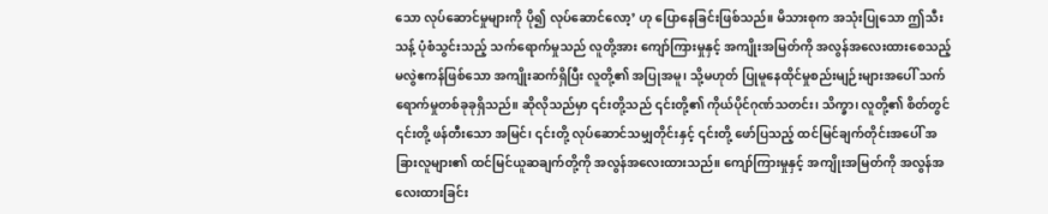သော လုပ်ဆောင်မှုများကို ပို၍ လုပ်ဆောင်လော့’ ဟု ပြောနေခြင်းဖြစ်သည်။ မိသားစုက အသုံးပြုသော ဤသီးသန့် ပုံစံသွင်းသည့် သက်ရောက်မှုသည် လူတို့အား ကျော်ကြားမှုနှင့် အကျိုးအမြတ်ကို အလွန်အလေးထားစေသည့် မလွဲဧကန်ဖြစ်သော အကျိုးဆက်ရှိပြီး လူတို့၏ အပြုအမူ၊ သို့မဟုတ် ပြုမူနေထိုင်မှုစည်းမျဉ်းများအပေါ် သက်ရောက်မှုတစ်ခုခုရှိသည်။ ဆိုလိုသည်မှာ ၎င်းတို့သည် ၎င်းတို့၏ ကိုယ်ပိုင်ဂုဏ်သတင်း၊ သိက္ခာ၊ လူတို့၏ စိတ်တွင် ၎င်းတို့ ဖန်တီးသော အမြင်၊ ၎င်းတို့ လုပ်ဆောင်သမျှတိုင်းနှင့် ၎င်းတို့ ဖော်ပြသည့် ထင်မြင်ချက်တိုင်းအပေါ် အခြားလူများ၏ ထင်မြင်ယူဆချက်တို့ကို အလွန်အလေးထားသည်။ ကျော်ကြားမှုနှင့် အကျိုးအမြတ်ကို အလွန်အလေးထားခြင်း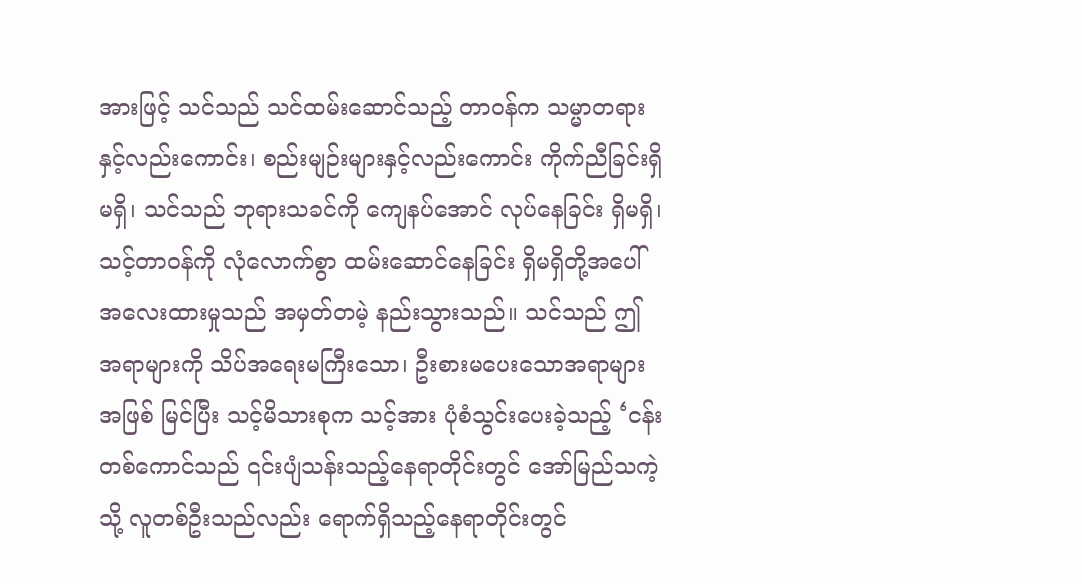အားဖြင့် သင်သည် သင်ထမ်းဆောင်သည့် တာဝန်က သမ္မာတရားနှင့်လည်းကောင်း၊ စည်းမျဉ်းများနှင့်လည်းကောင်း ကိုက်ညီခြင်းရှိမရှိ၊ သင်သည် ဘုရားသခင်ကို ကျေနပ်အောင် လုပ်နေခြင်း ရှိမရှိ၊ သင့်တာဝန်ကို လုံလောက်စွာ ထမ်းဆောင်နေခြင်း ရှိမရှိတို့အပေါ် အလေးထားမှုသည် အမှတ်တမဲ့ နည်းသွားသည်။ သင်သည် ဤအရာများကို သိပ်အရေးမကြီးသော၊ ဦးစားမပေးသောအရာများအဖြစ် မြင်ပြီး သင့်မိသားစုက သင့်အား ပုံစံသွင်းပေးခဲ့သည့် ‘ငန်းတစ်ကောင်သည် ၎င်းပျံသန်းသည့်နေရာတိုင်းတွင် အော်မြည်သကဲ့သို့ လူတစ်ဦးသည်လည်း ရောက်ရှိသည့်နေရာတိုင်းတွင်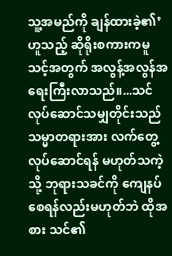သူ့အမည်ကို ချန်ထားခဲ့၏’ ဟူသည့် ဆိုရိုးစကားကမူ သင့်အတွက် အလွန့်အလွန်အရေးကြီးလာသည်။...သင်လုပ်ဆောင်သမျှတိုင်းသည် သမ္မာတရားအား လက်တွေ့လုပ်ဆောင်ရန် မဟုတ်သကဲ့သို့ ဘုရားသခင်ကို ကျေနပ်စေရန်လည်းမဟုတ်ဘဲ ထိုအစား သင်၏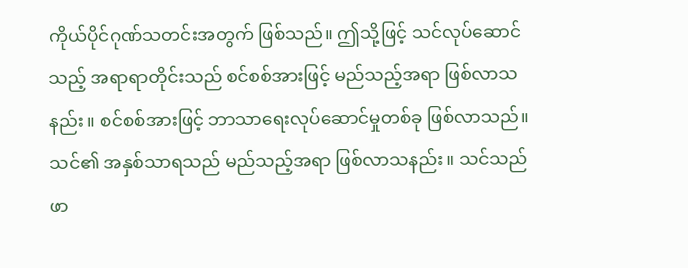ကိုယ်ပိုင်ဂုဏ်သတင်းအတွက် ဖြစ်သည်။ ဤသို့ဖြင့် သင်လုပ်ဆောင်သည့် အရာရာတိုင်းသည် စင်စစ်အားဖြင့် မည်သည့်အရာ ဖြစ်လာသနည်း။ စင်စစ်အားဖြင့် ဘာသာရေးလုပ်ဆောင်မှုတစ်ခု ဖြစ်လာသည်။ သင်၏ အနှစ်သာရသည် မည်သည့်အရာ ဖြစ်လာသနည်း။ သင်သည် ဖာ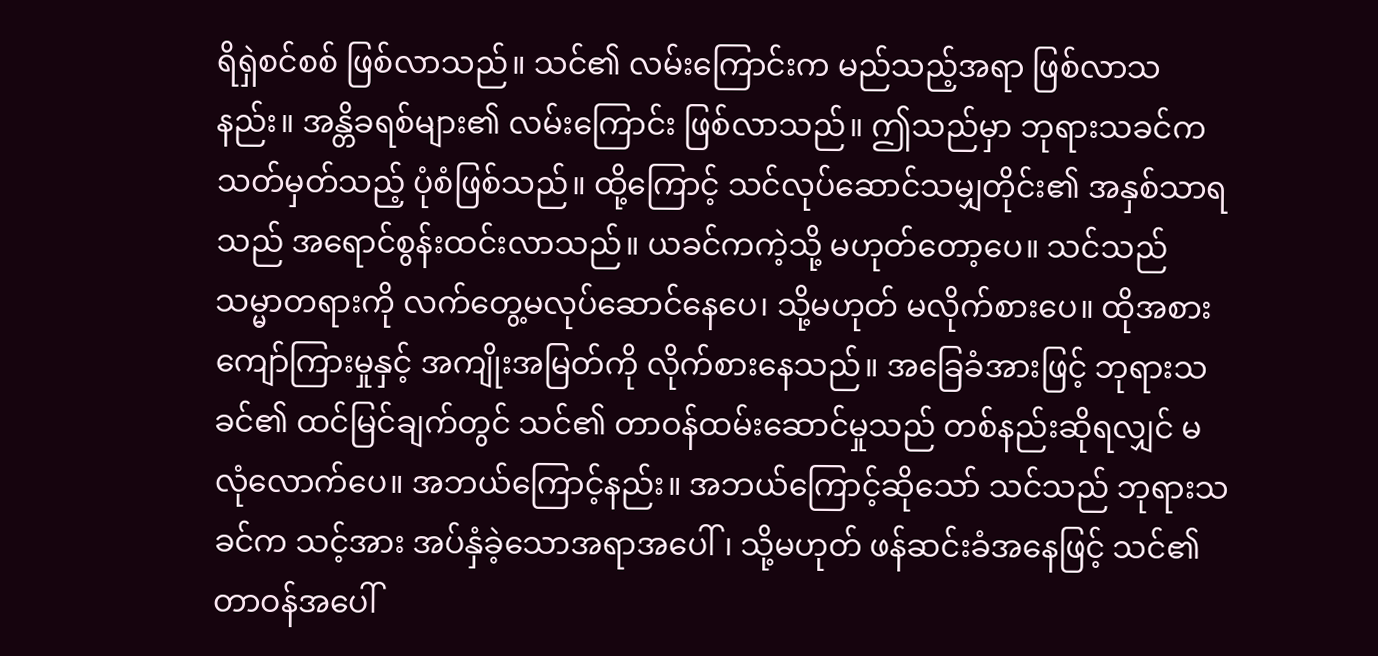ရိရှဲစင်စစ် ဖြစ်လာသည်။ သင်၏ လမ်းကြောင်းက မည်သည့်အရာ ဖြစ်လာသနည်း။ အန္တိခရစ်များ၏ လမ်းကြောင်း ဖြစ်လာသည်။ ဤသည်မှာ ဘုရားသခင်က သတ်မှတ်သည့် ပုံစံဖြစ်သည်။ ထို့ကြောင့် သင်လုပ်ဆောင်သမျှတိုင်း၏ အနှစ်သာရသည် အရောင်စွန်းထင်းလာသည်။ ယခင်ကကဲ့သို့ မဟုတ်တော့ပေ။ သင်သည် သမ္မာတရားကို လက်တွေ့မလုပ်ဆောင်နေပေ၊ သို့မဟုတ် မလိုက်စားပေ။ ထိုအစား ကျော်ကြားမှုနှင့် အကျိုးအမြတ်ကို လိုက်စားနေသည်။ အခြေခံအားဖြင့် ဘုရားသခင်၏ ထင်မြင်ချက်တွင် သင်၏ တာဝန်ထမ်းဆောင်မှုသည် တစ်နည်းဆိုရလျှင် မလုံလောက်ပေ။ အဘယ်ကြောင့်နည်း။ အဘယ်ကြောင့်ဆိုသော် သင်သည် ဘုရားသခင်က သင့်အား အပ်နှံခဲ့သောအရာအပေါ်၊ သို့မဟုတ် ဖန်ဆင်းခံအနေဖြင့် သင်၏ တာဝန်အပေါ်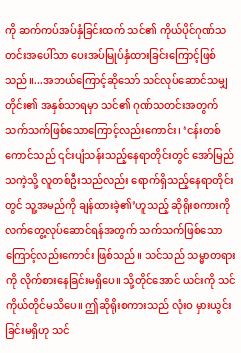ကို ဆက်ကပ်အပ်နှံခြင်းထက် သင်၏ ကိုယ်ပိုင်ဂုဏ်သတင်းအပေါ်သာ ပေးအပ်မြုပ်နှံထားခြင်းကြောင့်ဖြစ်သည်။...အဘယ်ကြောင့်ဆိုသော် သင်လုပ်ဆောင်သမျှတိုင်း၏ အနှစ်သာရမှာ သင်၏ ဂုဏ်သတင်းအတွက်သက်သက်ဖြစ်သောကြောင့်လည်းကောင်း၊ ‘ငန်းတစ်ကောင်သည် ၎င်းပျံသန်းသည့်နေရာတိုင်းတွင် အော်မြည်သကဲ့သို့ လူတစ်ဦးသည်လည်း ရောက်ရှိသည့်နေရာတိုင်းတွင် သူ့အမည်ကို ချန်ထားခဲ့၏’ဟူသည့် ဆိုရိုးစကားကို လက်တွေ့လုပ်ဆောင်ရန်အတွက် သက်သက်ဖြစ်သောကြောင့်လည်းကောင်း ဖြစ်သည်။ သင်သည် သမ္မာတရားကို လိုက်စားနေခြင်းမရှိပေ။ သို့တိုင်အောင် ယင်းကို သင်ကိုယ်တိုင်မသိပေ။ ဤဆိုရိုးစကားသည် လုံးဝ မှားယွင်းခြင်းမရှိဟု သင်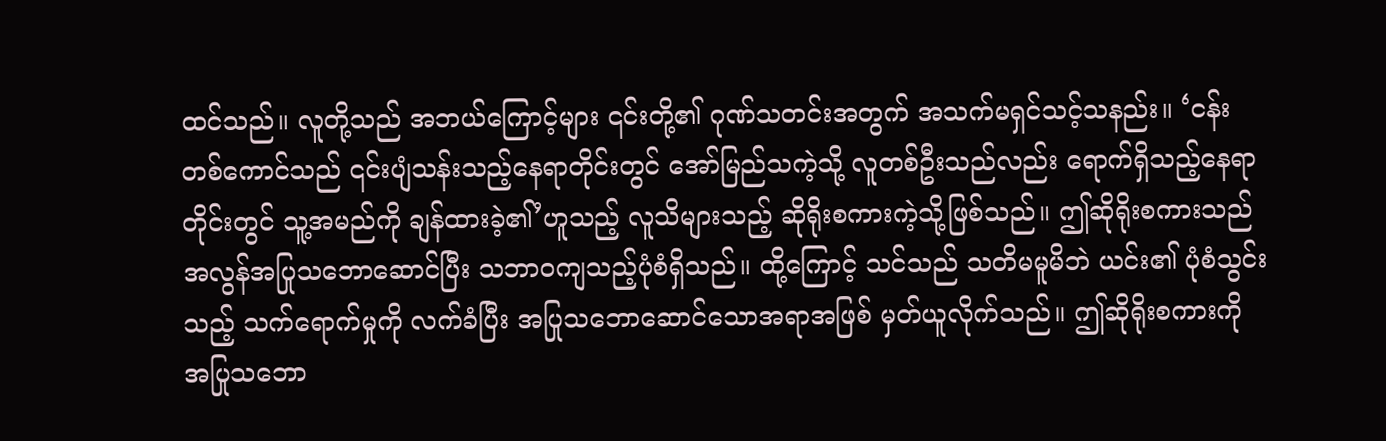ထင်သည်။ လူတို့သည် အဘယ်ကြောင့်များ ၎င်းတို့၏ ဂုဏ်သတင်းအတွက် အသက်မရှင်သင့်သနည်း။ ‘ငန်းတစ်ကောင်သည် ၎င်းပျံသန်းသည့်နေရာတိုင်းတွင် အော်မြည်သကဲ့သို့ လူတစ်ဦးသည်လည်း ရောက်ရှိသည့်နေရာတိုင်းတွင် သူ့အမည်ကို ချန်ထားခဲ့၏’ဟူသည့် လူသိများသည့် ဆိုရိုးစကားကဲ့သို့ဖြစ်သည်။ ဤဆိုရိုးစကားသည် အလွန်အပြုသဘောဆောင်ပြီး သဘာဝကျသည့်ပုံစံရှိသည်။ ထို့ကြောင့် သင်သည် သတိမမူမိဘဲ ယင်း၏ ပုံစံသွင်းသည့် သက်ရောက်မှုကို လက်ခံပြီး အပြုသဘောဆောင်သောအရာအဖြစ် မှတ်ယူလိုက်သည်။ ဤဆိုရိုးစကားကို အပြုသဘော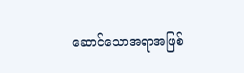ဆောင်သောအရာအဖြစ်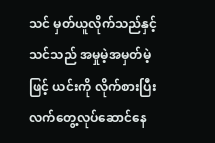သင် မှတ်ယူလိုက်သည်နှင့် သင်သည် အမှုမဲ့အမှတ်မဲ့ဖြင့် ယင်းကို လိုက်စားပြီး လက်တွေ့လုပ်ဆောင်နေ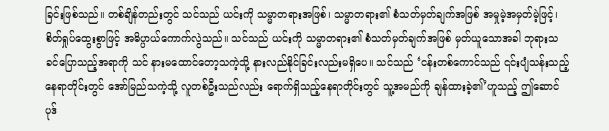ခြင်းဖြစ်သည်။ တစ်ချိန်တည်းတွင် သင်သည် ယင်းကို သမ္မာတရားအဖြစ်၊ သမ္မာတရား၏ စံသတ်မှတ်ချက်အဖြစ် အမှုမဲ့အမှတ်မဲ့ဖြင့်၊ စိတ်ရှုပ်ထွေးစွာဖြင့် အဓိပ္ပာယ်ကောက်လွဲသည်။ သင်သည် ယင်းကို သမ္မာတရား၏ စံသတ်မှတ်ချက်အဖြစ် မှတ်ယူသောအခါ ဘုရားသခင်ပြောသည့်အရာကို သင် နားမထောင်တော့သကဲ့သို့ နားလည်နိုင်ခြင်းလည်းမရှိပေ။ သင်သည် ‘ငန်းတစ်ကောင်သည် ၎င်းပျံသန်းသည့်နေရာတိုင်းတွင် အော်မြည်သကဲ့သို့ လူတစ်ဦးသည်လည်း ရောက်ရှိသည့်နေရာတိုင်းတွင် သူ့အမည်ကို ချန်ထားခဲ့၏’ဟူသည့် ဤဆောင်ပုဒ်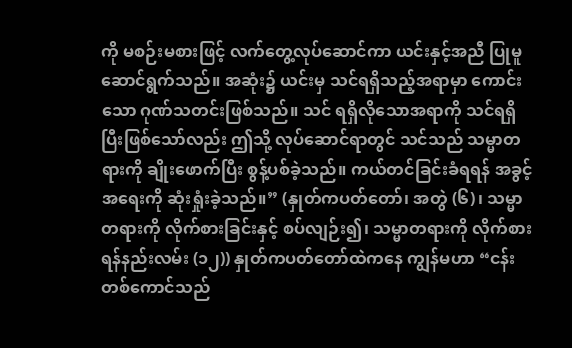ကို မစဉ်းမစားဖြင့် လက်တွေ့လုပ်ဆောင်ကာ ယင်းနှင့်အညီ ပြုမူဆောင်ရွက်သည်။ အဆုံး၌ ယင်းမှ သင်ရရှိသည့်အရာမှာ ကောင်းသော ဂုဏ်သတင်းဖြစ်သည်။ သင် ရရှိလိုသောအရာကို သင်ရရှိပြီးဖြစ်သော်လည်း ဤသို့ လုပ်ဆောင်ရာတွင် သင်သည် သမ္မာတရားကို ချိုးဖောက်ပြီး စွန့်ပစ်ခဲ့သည်။ ကယ်တင်ခြင်းခံရရန် အခွင့်အရေးကို ဆုံးရှုံးခဲ့သည်။” (နှုတ်ကပတ်တော်၊ အတွဲ (၆)၊ သမ္မာတရားကို လိုက်စားခြင်းနှင့် စပ်လျဉ်း၍၊ သမ္မာတရားကို လိုက်စားရန်နည်းလမ်း (၁၂)) နှုတ်ကပတ်တော်ထဲကနေ ကျွန်မဟာ “ငန်းတစ်ကောင်သည်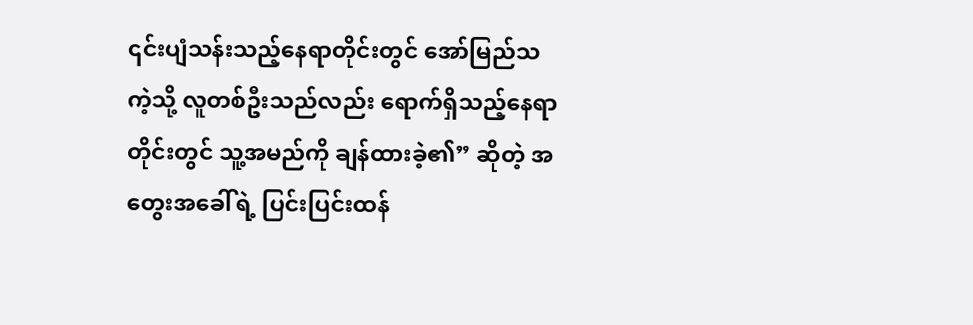၎င်းပျံသန်းသည့်နေရာတိုင်းတွင် အော်မြည်သကဲ့သို့ လူတစ်ဦးသည်လည်း ရောက်ရှိသည့်နေရာတိုင်းတွင် သူ့အမည်ကို ချန်ထားခဲ့၏” ဆိုတဲ့ အတွေးအခေါ်ရဲ့ ပြင်းပြင်းထန်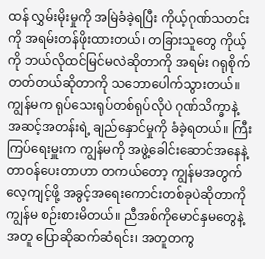ထန် လွှမ်းမိုးမှုကို အမြဲခံခဲ့ရပြီး ကိုယ့်ဂုဏ်သတင်းကို အရမ်းတန်ဖိုးထားတယ်၊ တခြားသူတွေ ကိုယ့်ကို ဘယ်လိုထင်မြင်မလဲဆိုတာကို အရမ်း ဂရုစိုက်တတ်တယ်ဆိုတာကို သဘောပေါက်သွားတယ်။ ကျွန်မက ရုပ်သေးရုပ်တစ်ရုပ်လိုပဲ ဂုဏ်သိက္ခာနဲ့ အဆင့်အတန်းရဲ့ ချည်နှောင်မှုကို ခံခဲ့ရတယ်။ ကြီးကြပ်ရေးမှူးက ကျွန်မကို အဖွဲ့ခေါင်းဆောင်အနေနဲ့ တာဝန်ပေးတာဟာ တကယ်တော့ ကျွန်မအတွက် လေ့ကျင့်ဖို့ အခွင့်အရေးကောင်းတစ်ခုပဲဆိုတာကို ကျွန်မ စဉ်းစားမိတယ်။ ညီအစ်ကိုမောင်နှမတွေနဲ့အတူ ပြောဆိုဆက်ဆံရင်း၊ အတူတကွ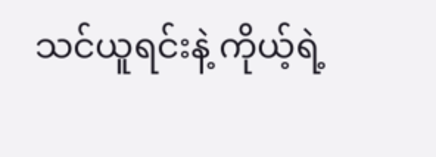သင်ယူရင်းနဲ့ ကိုယ့်ရဲ့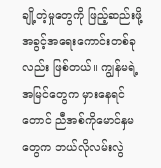ချို့တဲ့မှုတွေကို ဖြည့်ဆည်းဖို့ အခွင့်အရေးကောင်းတစ်ခုလည်း ဖြစ်တယ်။ ကျွန်မရဲ့အမြင်တွေက မှားနေရင်တောင် ညီအစ်ကိုမောင်နှမတွေက ဘယ်လိုလမ်းလွဲ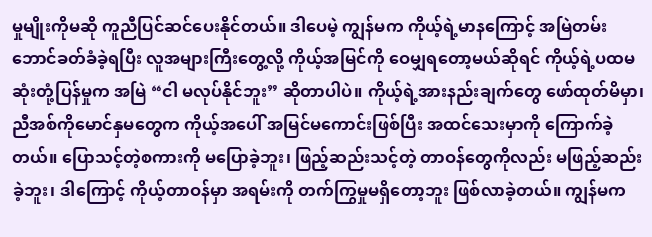မှုမျိုးကိုမဆို ကူညီပြင်ဆင်ပေးနိုင်တယ်။ ဒါပေမဲ့ ကျွန်မက ကိုယ့်ရဲ့မာနကြောင့် အမြဲတမ်း ဘောင်ခတ်ခံခဲ့ရပြီး လူအများကြီးတွေ့လို့ ကိုယ့်အမြင်ကို ဝေမျှရတော့မယ်ဆိုရင် ကိုယ့်ရဲ့ပထမဆုံးတုံ့ပြန်မှုက အမြဲ “ငါ မလုပ်နိုင်ဘူး” ဆိုတာပါပဲ။ ကိုယ့်ရဲ့အားနည်းချက်တွေ ဖော်ထုတ်မိမှာ၊ ညီအစ်ကိုမောင်နှမတွေက ကိုယ့်အပေါ် အမြင်မကောင်းဖြစ်ပြီး အထင်သေးမှာကို ကြောက်ခဲ့တယ်။ ပြောသင့်တဲ့စကားကို မပြောခဲ့ဘူး၊ ဖြည့်ဆည်းသင့်တဲ့ တာဝန်တွေကိုလည်း မဖြည့်ဆည်းခဲ့ဘူး၊ ဒါကြောင့် ကိုယ့်တာဝန်မှာ အရမ်းကို တက်ကြွမှုမရှိတော့ဘူး ဖြစ်လာခဲ့တယ်။ ကျွန်မက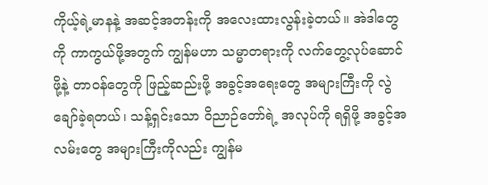ကိုယ့်ရဲ့မာနနဲ့ အဆင့်အတန်းကို အလေးထားလွန်းခဲ့တယ်။ အဲဒါတွေကို ကာကွယ်ဖို့အတွက် ကျွန်မဟာ သမ္မာတရားကို လက်တွေ့လုပ်ဆောင်ဖို့နဲ့ တာဝန်တွေကို ဖြည့်ဆည်းဖို့ အခွင့်အရေးတွေ အများကြီးကို လွဲချော်ခဲ့ရတယ်၊ သန့်ရှင်းသော ဝိညာဉ်တော်ရဲ့ အလုပ်ကို ရရှိဖို့ အခွင့်အလမ်းတွေ အများကြီးကိုလည်း ကျွန်မ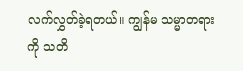လက်လွှတ်ခဲ့ရတယ်။ ကျွန်မ သမ္မာတရားကို သတိ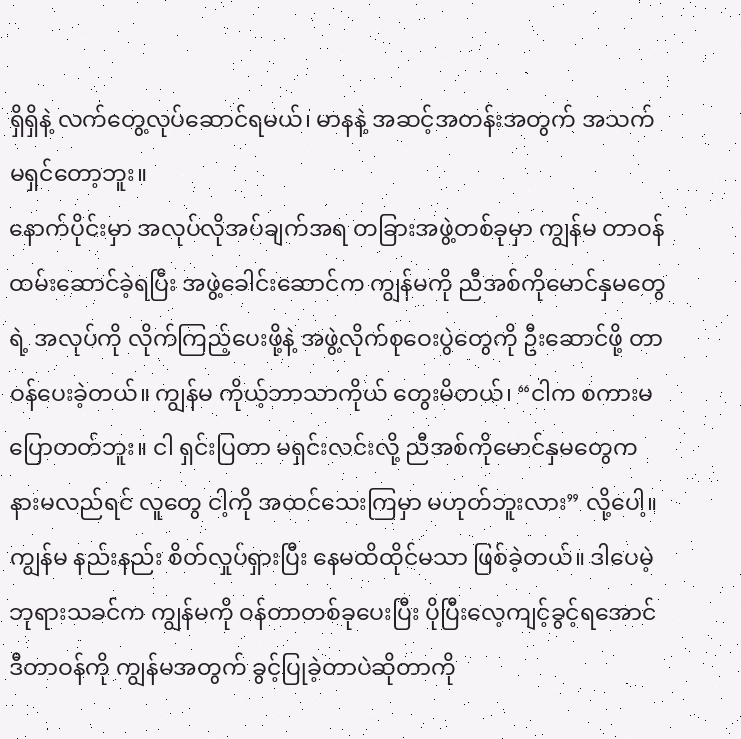ရှိရှိနဲ့ လက်တွေ့လုပ်ဆောင်ရမယ်၊ မာနနဲ့ အဆင့်အတန်းအတွက် အသက်မရှင်တော့ဘူး။
နောက်ပိုင်းမှာ အလုပ်လိုအပ်ချက်အရ တခြားအဖွဲ့တစ်ခုမှာ ကျွန်မ တာဝန်ထမ်းဆောင်ခဲ့ရပြီး အဖွဲ့ခေါင်းဆောင်က ကျွန်မကို ညီအစ်ကိုမောင်နှမတွေရဲ့ အလုပ်ကို လိုက်ကြည့်ပေးဖို့နဲ့ အဖွဲ့လိုက်စုဝေးပွဲတွေကို ဦးဆောင်ဖို့ တာဝန်ပေးခဲ့တယ်။ ကျွန်မ ကိုယ့်ဘာသာကိုယ် တွေးမိတယ်၊ “ငါက စကားမပြောတတ်ဘူး။ ငါ ရှင်းပြတာ မရှင်းလင်းလို့ ညီအစ်ကိုမောင်နှမတွေက နားမလည်ရင် လူတွေ ငါ့ကို အထင်သေးကြမှာ မဟုတ်ဘူးလား” လို့ပေါ့။ ကျွန်မ နည်းနည်း စိတ်လှုပ်ရှားပြီး နေမထိထိုင်မသာ ဖြစ်ခဲ့တယ်။ ဒါပေမဲ့ ဘုရားသခင်က ကျွန်မကို ဝန်တာတစ်ခုပေးပြီး ပိုပြီးလေ့ကျင့်ခွင့်ရအောင် ဒီတာဝန်ကို ကျွန်မအတွက် ခွင့်ပြုခဲ့တာပဲဆိုတာကို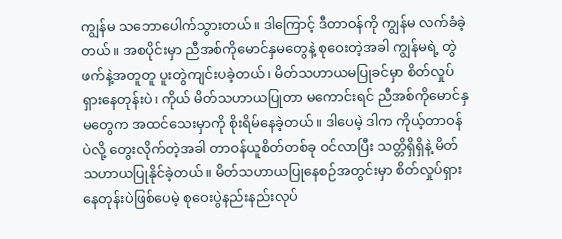ကျွန်မ သဘောပေါက်သွားတယ်။ ဒါကြောင့် ဒီတာဝန်ကို ကျွန်မ လက်ခံခဲ့တယ်။ အစပိုင်းမှာ ညီအစ်ကိုမောင်နှမတွေနဲ့ စုဝေးတဲ့အခါ ကျွန်မရဲ့ တွဲဖက်နဲ့အတူတူ ပူးတွဲကျင်းပခဲ့တယ်၊ မိတ်သဟာယမပြုခင်မှာ စိတ်လှုပ်ရှားနေတုန်းပဲ၊ ကိုယ် မိတ်သဟာယပြုတာ မကောင်းရင် ညီအစ်ကိုမောင်နှမတွေက အထင်သေးမှာကို စိုးရိမ်နေခဲ့တယ်။ ဒါပေမဲ့ ဒါက ကိုယ့်တာဝန်ပဲလို့ တွေးလိုက်တဲ့အခါ တာဝန်ယူစိတ်တစ်ခု ဝင်လာပြီး သတ္တိရှိရှိနဲ့ မိတ်သဟာယပြုနိုင်ခဲ့တယ်။ မိတ်သဟာယပြုနေစဉ်အတွင်းမှာ စိတ်လှုပ်ရှားနေတုန်းပဲဖြစ်ပေမဲ့ စုဝေးပွဲနည်းနည်းလုပ်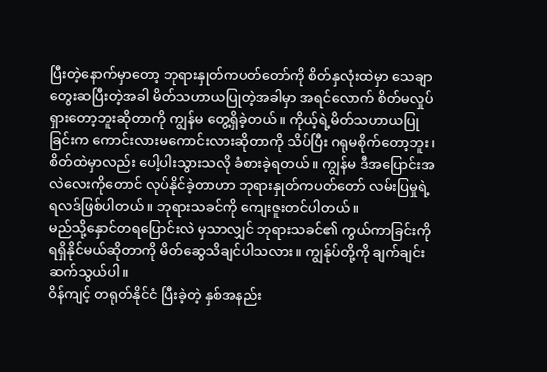ပြီးတဲ့နောက်မှာတော့ ဘုရားနှုတ်ကပတ်တော်ကို စိတ်နှလုံးထဲမှာ သေချာ တွေးဆပြီးတဲ့အခါ မိတ်သဟာယပြုတဲ့အခါမှာ အရင်လောက် စိတ်မလှုပ်ရှားတော့ဘူးဆိုတာကို ကျွန်မ တွေ့ရှိခဲ့တယ်။ ကိုယ့်ရဲ့မိတ်သဟာယပြုခြင်းက ကောင်းလားမကောင်းလားဆိုတာကို သိပ်ပြီး ဂရုမစိုက်တော့ဘူး၊ စိတ်ထဲမှာလည်း ပေါ့ပါးသွားသလို ခံစားခဲ့ရတယ်။ ကျွန်မ ဒီအပြောင်းအလဲလေးကိုတောင် လုပ်နိုင်ခဲ့တာဟာ ဘုရားနှုတ်ကပတ်တော် လမ်းပြမှုရဲ့ ရလဒ်ဖြစ်ပါတယ်။ ဘုရားသခင်ကို ကျေးဇူးတင်ပါတယ်။
မည်သို့နှောင်တရပြောင်းလဲ မှသာလျှင် ဘုရားသခင်၏ ကွယ်ကာခြင်းကို ရရှိနိုင်မယ်ဆိုတာကို မိတ်ဆွေသိချင်ပါသလား။ ကျွန်ုပ်တို့ကို ချက်ချင်းဆက်သွယ်ပါ။
ဝိန်ကျင့် တရုတ်နိုင်ငံ ပြီးခဲ့တဲ့ နှစ်အနည်း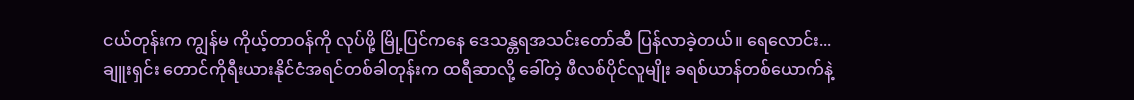ငယ်တုန်းက ကျွန်မ ကိုယ့်တာဝန်ကို လုပ်ဖို့ မြို့ပြင်ကနေ ဒေသန္တရအသင်းတော်ဆီ ပြန်လာခဲ့တယ်။ ရေလောင်း...
ချူးရှင်း တောင်ကိုရီးယားနိုင်ငံအရင်တစ်ခါတုန်းက ထရီဆာလို့ ခေါ်တဲ့ ဖီလစ်ပိုင်လူမျိုး ခရစ်ယာန်တစ်ယောက်နဲ့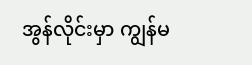အွန်လိုင်းမှာ ကျွန်မ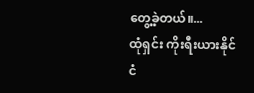တွေ့ခဲ့တယ်။...
ထုံရှင်း ကိုးရီးယားနိုင်ငံ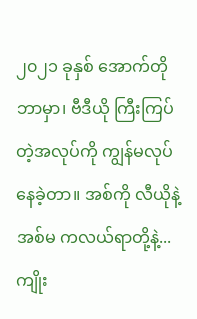၂၀၂၁ ခုနှစ် အောက်တိုဘာမှာ၊ ဗီဒီယို ကြီးကြပ်တဲ့အလုပ်ကို ကျွန်မလုပ်နေခဲ့တာ။ အစ်ကို လီယိုနဲ့ အစ်မ ကလယ်ရာတို့နဲ့...
ကျိုး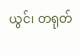ယွင်၊ တရုတ်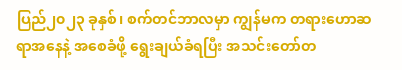ပြည်၂၀၂၃ ခုနှစ်၊ စက်တင်ဘာလမှာ ကျွန်မက တရားဟောဆရာအနေနဲ့ အစေခံဖို့ ရွေးချယ်ခံရပြီး အသင်းတော်တ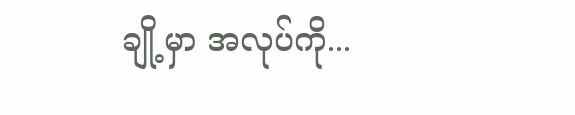ချို့မှာ အလုပ်ကို...